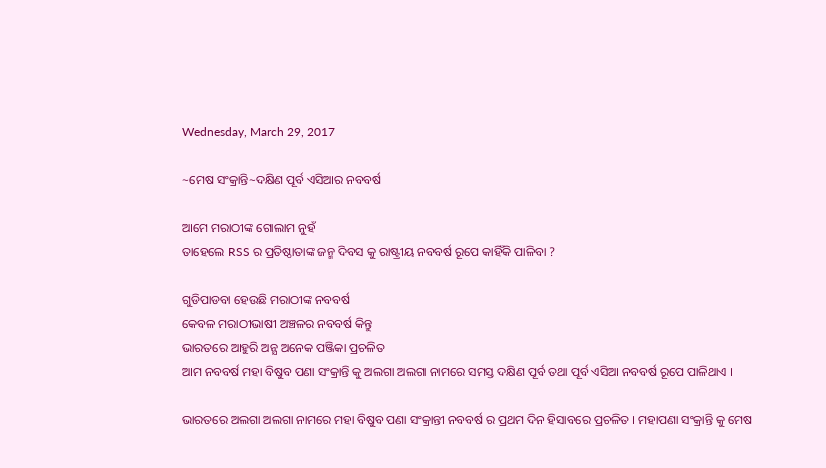Wednesday, March 29, 2017

~ମେଷ ସଂକ୍ରାନ୍ତି~ଦକ୍ଷିଣ ପୂର୍ବ ଏସିଆର ନବବର୍ଷ

ଆମେ ମରାଠୀଙ୍କ ଗୋଲାମ ନୁହଁ
ତାହେଲେ RSS ର ପ୍ରତିଷ୍ଠାତାଙ୍କ ଜନ୍ମ ଦିବସ କୁ ରାଷ୍ଟ୍ରୀୟ ନବବର୍ଷ ରୂପେ କାହିଁକି ପାଳିବା ?

ଗୁଡିପାଡବା ହେଉଛି ମରାଠୀଙ୍କ ନବବର୍ଷ
କେବଳ ମରାଠୀଭାଷୀ ଅଞ୍ଚଳର ନବବର୍ଷ କିନ୍ତୁ
ଭାରତରେ ଆହୁରି ଅନ୍ଯ ଅନେକ ପଞ୍ଜିକା ପ୍ରଚଳିତ
ଆମ ନବବର୍ଷ ମହା ବିଷୁବ ପଣା ସଂକ୍ରାନ୍ତି କୁ ଅଲଗା ଅଲଗା ନାମରେ ସମସ୍ତ ଦକ୍ଷିଣ ପୂର୍ବ ତଥା ପୂର୍ବ ଏସିଆ ନବବର୍ଷ ରୂପେ ପାଳିଥାଏ ।

ଭାରତରେ ଅଲଗା ଅଲଗା ନାମରେ ମହା ବିଷୁବ ପଣା ସଂକ୍ରାନ୍ତୀ ନବବର୍ଷ ର ପ୍ରଥମ ଦିନ ହିସାବରେ ପ୍ରଚଳିତ । ମହାପଣା ସଂକ୍ରାନ୍ତି କୁ ମେଷ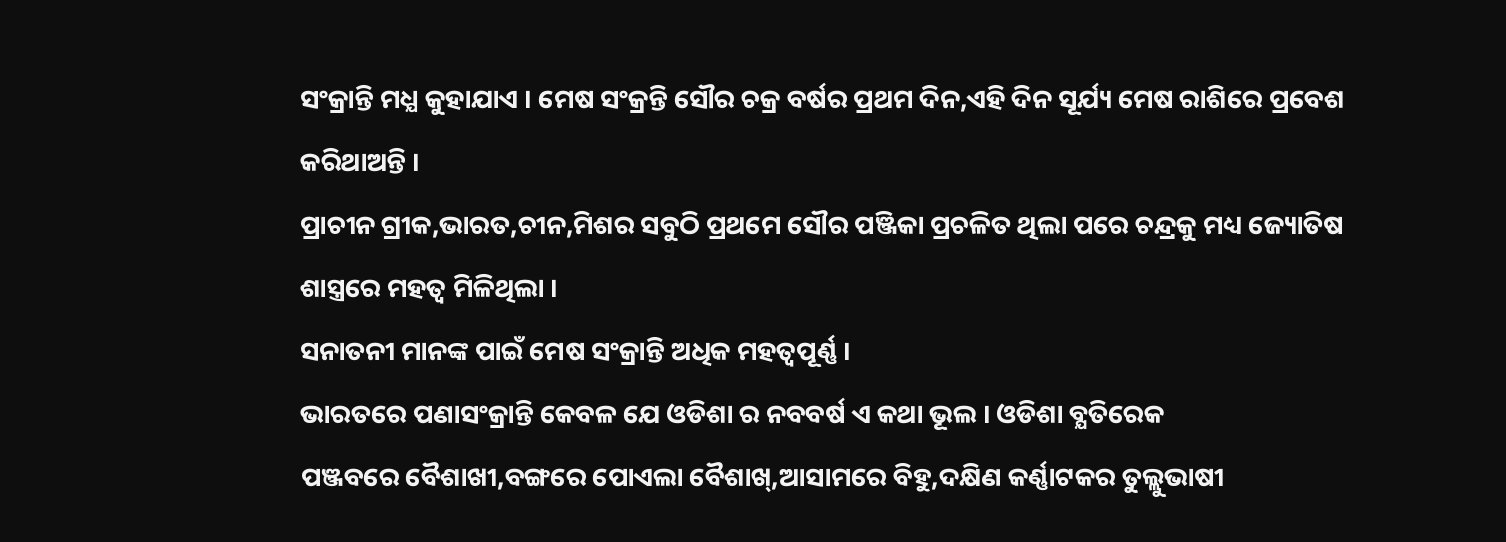ସଂକ୍ରାନ୍ତି ମଧ୍ଯ କୁହାଯାଏ । ମେଷ ସଂକ୍ରନ୍ତି ସୌର ଚକ୍ର ବର୍ଷର ପ୍ରଥମ ଦିନ,ଏହି ଦିନ ସୂର୍ଯ୍ୟ ମେଷ ରାଶିରେ ପ୍ରବେଶ କରିଥାଅନ୍ତି ।
ପ୍ରାଚୀନ ଗ୍ରୀକ,ଭାରତ,ଚୀନ,ମିଶର ସବୁଠି ପ୍ରଥମେ ସୌର ପଞ୍ଜିକା ପ୍ରଚଳିତ ଥିଲା ପରେ ଚନ୍ଦ୍ରକୁ ମଧ୍ୟ ଜ୍ୟୋତିଷ ଶାସ୍ତ୍ରରେ ମହତ୍ବ ମିଳିଥିଲା ।
ସନାତନୀ ମାନଙ୍କ ପାଇଁ ମେଷ ସଂକ୍ରାନ୍ତି ଅଧିକ ମହତ୍ବପୂର୍ଣ୍ଣ ।
ଭାରତରେ ପଣାସଂକ୍ରାନ୍ତି କେବଳ ଯେ ଓଡିଶା ର ନବବର୍ଷ ଏ କଥା ଭୂଲ । ଓଡିଶା ବ୍ଯତିରେକ
ପଞ୍ଜବରେ ବୈଶାଖୀ,ବଙ୍ଗରେ ପୋଏଲା ବୈଶାଖ୍,ଆସାମରେ ବିହୁ,ଦକ୍ଷିଣ କର୍ଣ୍ଣାଟକର ତୁଲ୍ଲୁଭାଷୀ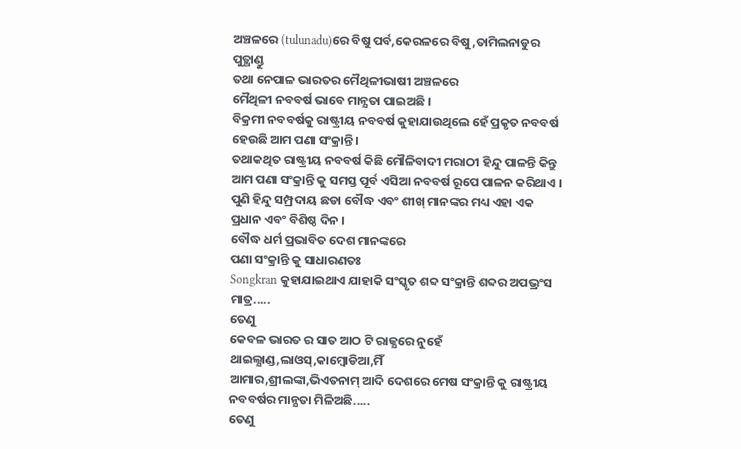ଅଞ୍ଚଳରେ (tulunadu)ରେ ବିଷୁ ପର୍ବ,କେରଳରେ ବିଷୁ,ତାମିଲନାଡୁର
ପୁତ୍ଥାଣ୍ଡୁ
ତଥା ନେପାଳ ଭାରତର ମୈଥିଳୀଭାଷୀ ଅଞ୍ଚଳରେ
ମୈଥିଳୀ ନବବର୍ଷ ଭାବେ ମାନ୍ଯତା ପାଇଅଛି ।
ବିକ୍ରମୀ ନବବର୍ଷକୁ ରାଷ୍ଟ୍ରୀୟ ନବବର୍ଷ କୁହାଯାଉଥିଲେ ହେଁ ପ୍ରକୃତ ନବବର୍ଷ ହେଉଛି ଆମ ପଣା ସଂକ୍ରାନ୍ତି ।
ତଥାକଥିତ ରାଷ୍ଟ୍ରୀୟ ନବବର୍ଷ କିଛି ମୌଳିବାଦୀ ମରାଠୀ ହିନ୍ଦୁ ପାଳନ୍ତି କିନ୍ତୁ ଆମ ପଣା ସଂକ୍ରାନ୍ତି କୁ ସମସ୍ତ ପୂର୍ବ ଏସିଆ ନବବର୍ଷ ରୂପେ ପାଳନ କରିଥାଏ ।
ପୁଣି ହିନ୍ଦୁ ସମ୍ପ୍ରଦାୟ ଛଡା ବୌଦ୍ଧ ଏବଂ ଶୀଖ୍ ମାନଙ୍କର ମଧ୍ୟ ଏହା ଏକ ପ୍ରଧାନ ଏବଂ ବିଶିଷ୍ଠ ଦିନ ।
ବୌଦ୍ଧ ଧର୍ମ ପ୍ରଭାବିତ ଦେଶ ମାନଙ୍କରେ
ପଣା ସଂକ୍ରାନ୍ତି କୁ ସାଧାରଣତଃ
Songkran କୁହାଯାଇଥାଏ ଯାହାକି ସଂସ୍କୃତ ଶବ୍ଦ ସଂକ୍ରାନ୍ତି ଶବ୍ଦର ଅପଭ୍ରଂସ ମାତ୍ର.....
ତେଣୁ
କେବଳ ଭାରତ ର ସାତ ଆଠ ଟି ରାଜ୍ଯରେ ନୁହେଁ
ଥାଇଲ୍ଯାଣ୍ଡ,ଲାଓସ୍,କାମ୍ବୋଡିଆ,ମିଁ
ଆମାର,ଶ୍ରୀଲଙ୍କା,ଭିଏତନାମ୍ ଆଦି ଦେଶରେ ମେଷ ସଂକ୍ରାନ୍ତି କୁ ରାଷ୍ଟ୍ରୀୟ ନବବର୍ଷର ମାନ୍ଯତା ମିଳିଅଛି.....
ତେଣୁ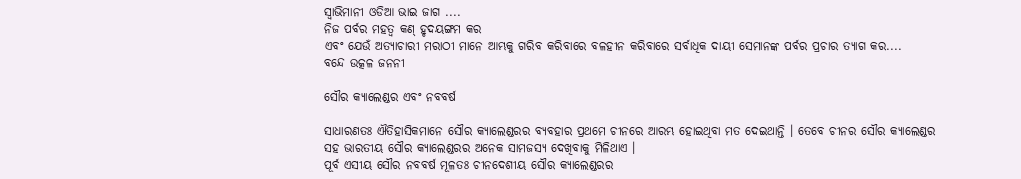ସ୍ବାଭିମାନୀ ଓଡିଆ ଭାଇ ଜାଗ ....
ନିଜ ପର୍ବର ମହତ୍ବ କଣ୍ ହୃଦୟଙ୍ଗମ କର
ଏବଂ ଯେଉଁ ଅତ୍ଯାଚାରୀ ମରାଠୀ ମାନେ ଆମ୍ଭକୁ ଗରିବ କରିବାରେ ବଳହୀନ କରିବାରେ ସର୍ବାଧିକ ଦାୟୀ ସେମାନଙ୍କ ପର୍ବର ପ୍ରଚାର ତ୍ଯାଗ କର....
ବନ୍ଦେ ଉତ୍କଳ ଜନନୀ

ସୌର କ୍ୟାଲେଣ୍ଡର ଏବଂ ନବବର୍ଷ

ସାଧାରଣତଃ ଐତିହାସିକମାନେ ସୌର କ୍ଯାଲେଣ୍ଡରର ବ୍ଯବହାର ପ୍ରଥମେ ଚୀନରେ ଆରମ୍ଭ ହୋଇଥିବା ମତ ଦେଇଥାନ୍ତି । ତେବେ ଚୀନର ସୌର କ୍ଯାଲେଣ୍ଡର ସହ ଭାରତୀୟ ସୌର କ୍ଯାଲେଣ୍ଡରର ଅନେକ ସାମଜସ୍ଯ ଦେଖିବାକୁ ମିଳିଥାଏ ।
ପୂର୍ବ ଏସୀୟ ସୌର ନବବର୍ଷ ମୂଳତଃ ଚୀନଦେଶୀୟ ସୌର କ୍ଯାଲେଣ୍ଡରର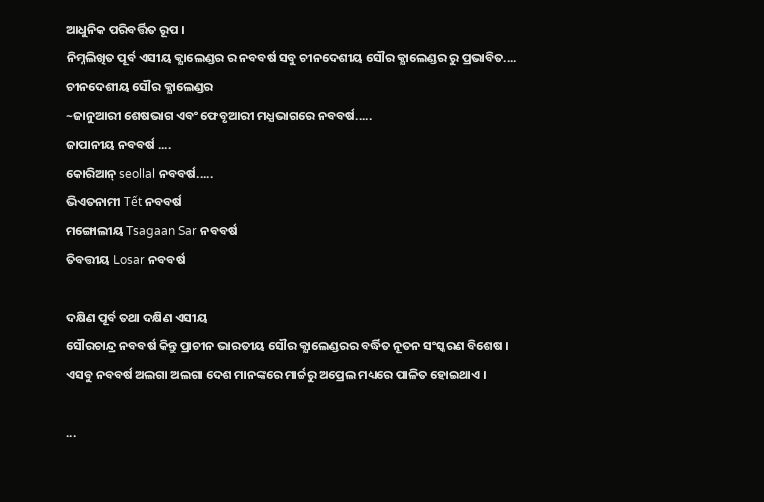ଆଧୁନିକ ପରିବର୍ତ୍ତିତ ରୂପ ।
ନିମ୍ନଲିଖିତ ପୂର୍ବ ଏସୀୟ କ୍ଯାଲେଣ୍ଡର ର ନବବର୍ଷ ସବୁ ଚୀନଦେଶୀୟ ସୌର କ୍ଯାଲେଣ୍ଡର ରୁ ପ୍ରଭାବିତ....
ଚୀନଦେଶୀୟ ସୌର କ୍ଯାଲେଣ୍ଡର
~ଜାନୁଆରୀ ଶେଷଭାଗ ଏବଂ ଫେବୃଆରୀ ମଧ୍ଯଭାଗରେ ନବବର୍ଷ.....
ଜାପାନୀୟ ନବବର୍ଷ ....
କୋରିଆନ୍ seollal ନବବର୍ଷ.....
ଭିଏତନାମୀ Tết ନବବର୍ଷ
ମଙ୍ଗୋଲୀୟ Tsagaan Sar ନବବର୍ଷ
ତିବତ୍ତୀୟ Losar ନବବର୍ଷ

ଦକ୍ଷିଣ ପୂର୍ବ ତଥା ଦକ୍ଷିଣ ଏସୀୟ
ସୌରଚାନ୍ଦ୍ର ନବବର୍ଷ କିନ୍ତୁ ପ୍ରାଚୀନ ଭାରତୀୟ ସୌର କ୍ଯାଲେଣ୍ଡରର ବର୍ଦ୍ଧିତ ନୂତନ ସଂସ୍କରଣ ବିଶେଷ ।
ଏସବୁ ନବବର୍ଷ ଅଲଗା ଅଲଗା ଦେଶ ମାନଙ୍କରେ ମାର୍ଚ୍ଚରୁ ଅପ୍ରେଲ ମଧ୍ୟରେ ପାଳିତ ହୋଇଥାଏ ।

...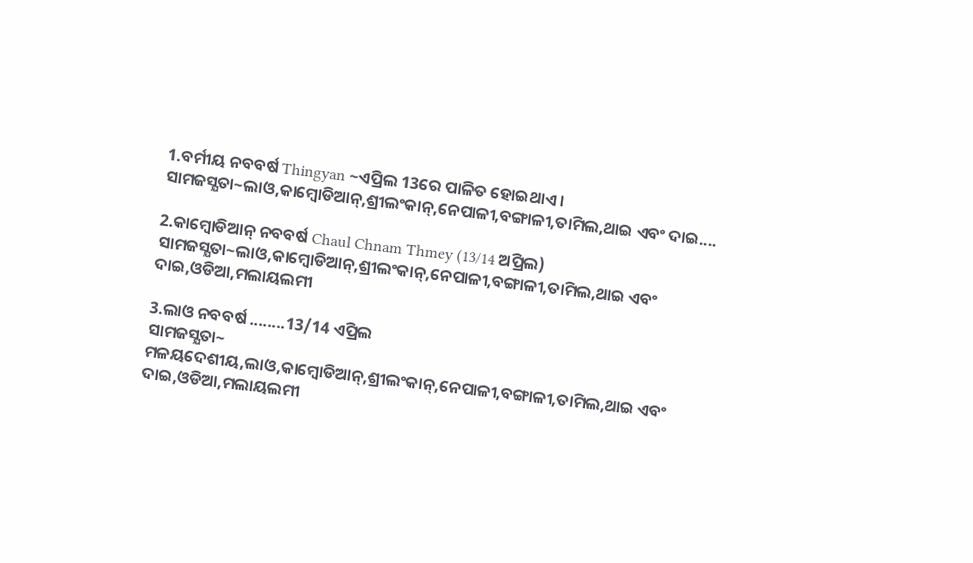1.ବର୍ମୀୟ ନବବର୍ଷ Thingyan ~ଏପ୍ରିଲ 13ରେ ପାଳିତ ହୋଇଥାଏ ।
ସାମଜସ୍ଯତା~ଲାଓ,କାମ୍ବୋଡିଆନ୍,ଶ୍ରୀଲଂକାନ୍,ନେପାଳୀ,ବଙ୍ଗାଳୀ,ତାମିଲ,ଥାଇ ଏବଂ ଦାଇ....

2.କାମ୍ବୋଡିଆନ୍ ନବବର୍ଷ Chaul Chnam Thmey (13/14 ଅପ୍ରିଲ)
ସାମଜସ୍ଯତା~ଲାଓ,କାମ୍ବୋଡିଆନ୍,ଶ୍ରୀଲଂକାନ୍,ନେପାଳୀ,ବଙ୍ଗାଳୀ,ତାମିଲ,ଥାଇ ଏବଂ ଦାଇ,ଓଡିଆ,ମଲାୟଲମୀ

3.ଲାଓ ନବବର୍ଷ ........13/14 ଏପ୍ରିଲ
ସାମଜସ୍ଯତା~
ମଳୟଦେଶୀୟ,ଲାଓ,କାମ୍ବୋଡିଆନ୍,ଶ୍ରୀଲଂକାନ୍,ନେପାଳୀ,ବଙ୍ଗାଳୀ,ତାମିଲ,ଥାଇ ଏବଂ ଦାଇ,ଓଡିଆ,ମଲାୟଲମୀ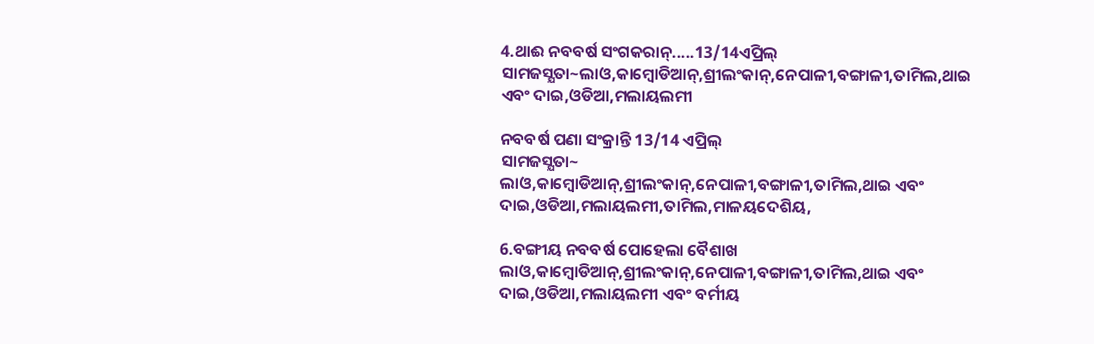4.ଥାଈ ନବବର୍ଷ ସଂଗକରାନ୍.....13/14ଏପ୍ରିଲ୍
ସାମଜସ୍ଯତା~ଲାଓ,କାମ୍ବୋଡିଆନ୍,ଶ୍ରୀଲଂକାନ୍,ନେପାଳୀ,ବଙ୍ଗାଳୀ,ତାମିଲ,ଥାଇ ଏବଂ ଦାଇ,ଓଡିଆ,ମଲାୟଲମୀ

ନବବର୍ଷ ପଣା ସଂକ୍ରାନ୍ତି 13/14 ଏପ୍ରିଲ୍
ସାମଜସ୍ଯତା~
ଲାଓ,କାମ୍ବୋଡିଆନ୍,ଶ୍ରୀଲଂକାନ୍,ନେପାଳୀ,ବଙ୍ଗାଳୀ,ତାମିଲ,ଥାଇ ଏବଂ ଦାଇ,ଓଡିଆ,ମଲାୟଲମୀ,ତାମିଲ,ମାଳୟଦେଶିୟ,

6.ବଙ୍ଗୀୟ ନବବର୍ଷ ପୋହେଲା ବୈଶାଖ
ଲାଓ,କାମ୍ବୋଡିଆନ୍,ଶ୍ରୀଲଂକାନ୍,ନେପାଳୀ,ବଙ୍ଗାଳୀ,ତାମିଲ,ଥାଇ ଏବଂ ଦାଇ,ଓଡିଆ,ମଲାୟଲମୀ ଏବଂ ବର୍ମୀୟ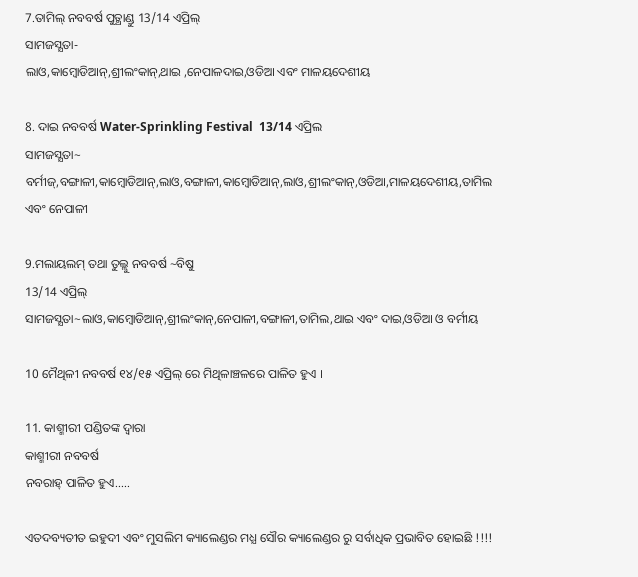7.ତାମିଲ୍ ନବବର୍ଷ ପୁତ୍ଥାଣ୍ଡୁ 13/14 ଏପ୍ରିଲ୍
ସାମଜସ୍ଯତା-
ଲାଓ,କାମ୍ବୋଡିଆନ୍,ଶ୍ରୀଲଂକାନ୍,ଥାଇ ,ନେପାଳଦାଇ,ଓଡିଆ ଏବଂ ମାଳୟଦେଶୀୟ

8. ଦାଇ ନବବର୍ଷ Water-Sprinkling Festival  13/14 ଏପ୍ରିଲ
ସାମଜସ୍ଯତା~ ବର୍ମୀଜ୍,ବଙ୍ଗାଳୀ,କାମ୍ବୋଡିଆନ୍,ଲାଓ,ବଙ୍ଗାଳୀ,କାମ୍ବୋଡିଆନ୍,ଲାଓ,ଶ୍ରୀଲଂକାନ୍,ଓଡିଆ,ମାଳୟଦେଶୀୟ,ତାମିଲ ଏବଂ ନେପାଳୀ

9.ମଲାୟଲମ୍ ତଥା ତୁଲ୍ଲୁ ନବବର୍ଷ ~ବିଷୁ
13/14 ଏପ୍ରିଲ୍
ସାମଜସ୍ଯତା~ଲାଓ,କାମ୍ବୋଡିଆନ୍,ଶ୍ରୀଲଂକାନ୍,ନେପାଳୀ,ବଙ୍ଗାଳୀ,ତାମିଲ,ଥାଇ ଏବଂ ଦାଇ,ଓଡିଆ ଓ ବର୍ମୀୟ

10 ମୈଥିଳୀ ନବବର୍ଷ ୧୪/୧୫ ଏପ୍ରିଲ୍ ରେ ମିଥିଳାଞ୍ଚଳରେ ପାଳିତ ହୁଏ ।

11. କାଶ୍ମୀରୀ ପଣ୍ଡିତଙ୍କ ଦ୍ବାରା
କାଶ୍ମୀରୀ ନବବର୍ଷ
ନବରାହ୍ ପାଳିତ ହୁଏ.....

ଏତଦବ୍ୟତୀତ ଇହୁଦୀ ଏବଂ ମୁସଲିମ କ୍ୟାଲେଣ୍ଡର ମଧ୍ଯ ସୌର କ୍ୟାଲେଣ୍ଡର ରୁ ସର୍ବାଧିକ ପ୍ରଭାବିତ ହୋଇଛି !!!!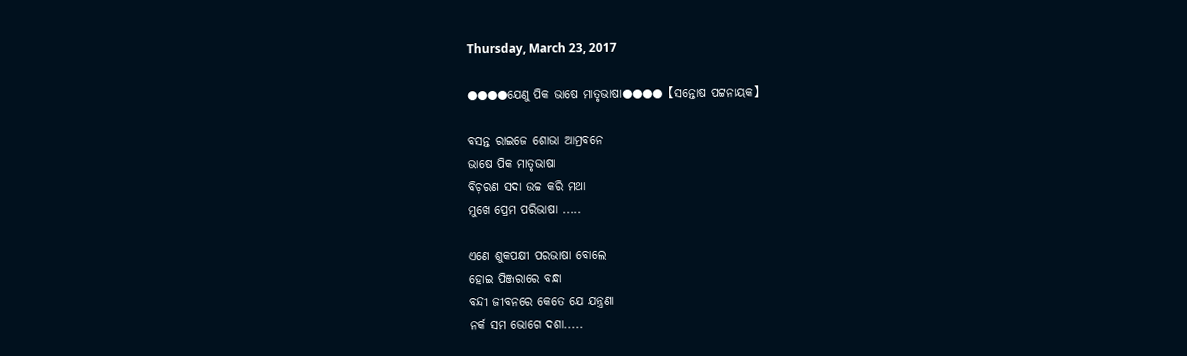Thursday, March 23, 2017

●●●●ଯେଣୁ ପିକ ଭାଷେ ମାତୃଭାଷା●●●●【ସନ୍ତୋଷ ପଟ୍ଟନାୟକ】

ବସନ୍ତ ରାଇଜେ ଶୋଭା ଆମ୍ରବନେ
ଭାଷେ ପିକ ମାତୃଭାଷା
ବିଚ଼ରଣ ସଦା ଉଚ୍ଚ କରି ମଥା
ମୁଖେ ପ୍ରେମ ପରିଭାଷା .....

ଏଣେ ଶୁକପକ୍ଷୀ ପରଭାଷା ବୋଲେ
ହୋଇ ପିଞ୍ଜରାରେ ବନ୍ଧା
ବନ୍ଦୀ ଜୀବନରେ କେତେ ଯେ ଯନ୍ତ୍ରଣା
ନର୍କ ସମ ଭୋଗେ ଦଶା.....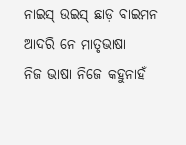ନାଇସ୍ ଉଇସ୍ ଛାଡ଼ ବାଇମନ
ଆଦରି ନେ ମାତୃଭାଷା
ନିଜ ଭାଷା ନିଜେ କହୁନାହଁ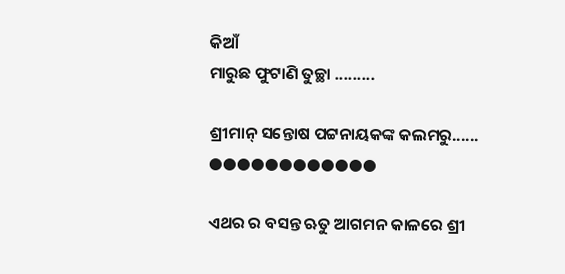କିଆଁ
ମାରୁଛ ଫୁଟାଣି ତୁଚ୍ଛା .........

ଶ୍ରୀମାନ୍ ସନ୍ତୋଷ ପଟ୍ଟନାୟକଙ୍କ କଲମରୁ......
●●●●●●●●●●●●

ଏଥର ର ବସନ୍ତ ଋତୁ ଆଗମନ କାଳରେ ଶ୍ରୀ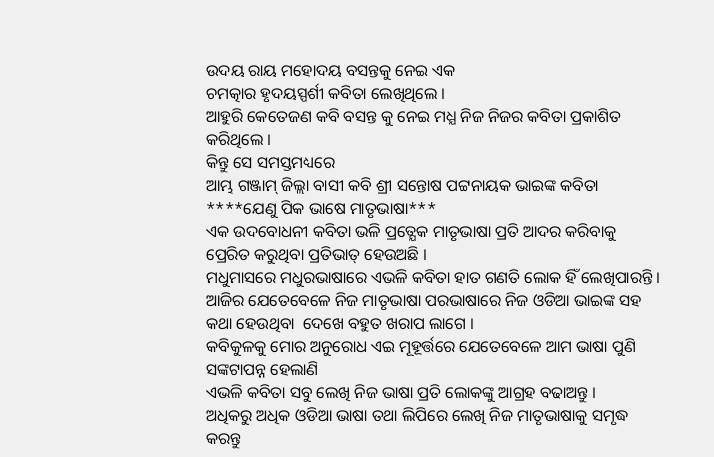ଉଦୟ ରାୟ ମହୋଦୟ ବସନ୍ତକୁ ନେଇ ଏକ
ଚମତ୍କାର ହୃଦୟସ୍ପର୍ଶୀ କବିତା ଲେଖିଥିଲେ ।
ଆହୁରି କେତେଜଣ କବି ବସନ୍ତ କୁ ନେଇ ମଧ୍ଯ ନିଜ ନିଜର କବିତା ପ୍ରକାଶିତ କରିଥିଲେ ।
କିନ୍ତୁ ସେ ସମସ୍ତମଧ୍ୟରେ
ଆମ୍ଭ ଗଞ୍ଜାମ୍ ଜିଲ୍ଲା ବାସୀ କବି ଶ୍ରୀ ସନ୍ତୋଷ ପଟ୍ଟନାୟକ ଭାଇଙ୍କ କବିତା
****ଯେଣୁ ପିକ ଭାଷେ ମାତୃଭାଷା***
ଏକ ଉଦବୋଧନୀ କବିତା ଭଳି ପ୍ରତ୍ଯେକ ମାତୃଭାଷା ପ୍ରତି ଆଦର କରିବାକୁ ପ୍ରେରିତ କରୁଥିବା ପ୍ରତିଭାତ୍ ହେଉଅଛି ।
ମଧୁମାସରେ ମଧୁରଭାଷାରେ ଏଭଳି କବିତା ହାତ ଗଣତି ଲୋକ ହିଁ ଲେଖିପାରନ୍ତି ।
ଆଜିର ଯେତେବେଳେ ନିଜ ମାତୃଭାଷା ପରଭାଷାରେ ନିଜ ଓଡିଆ ଭାଇଙ୍କ ସହ କଥା ହେଉଥିବା  ଦେଖେ ବହୁତ ଖରାପ ଲାଗେ ।
କବିକୁଳକୁ ମୋର ଅନୁରୋଧ ଏଇ ମୂହୂର୍ତ୍ତରେ ଯେତେବେଳେ ଆମ ଭାଷା ପୁଣି ସଙ୍କଟାପନ୍ନ ହେଲାଣି
ଏଭଳି କବିତା ସବୁ ଲେଖି ନିଜ ଭାଷା ପ୍ରତି ଲୋକଙ୍କୁ ଆଗ୍ରହ ବଢାଅନ୍ତୁ ।
ଅଧିକରୁ ଅଧିକ ଓଡିଆ ଭାଷା ତଥା ଲିପିରେ ଲେଖି ନିଜ ମାତୃଭାଷାକୁ ସମୃଦ୍ଧ କରନ୍ତୁ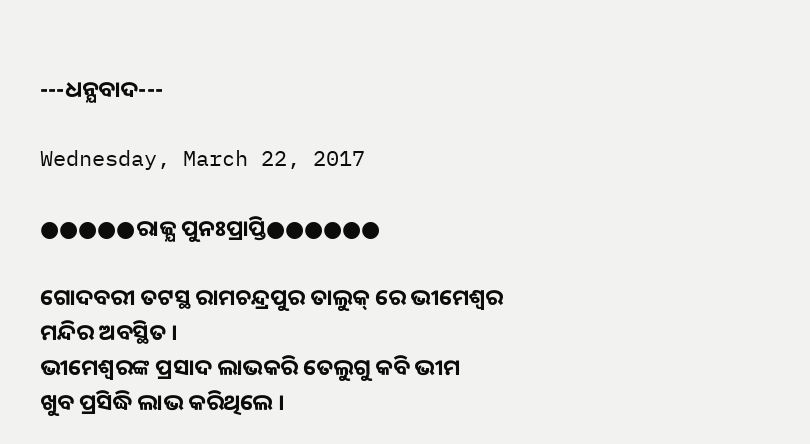---ଧନ୍ଯବାଦ---

Wednesday, March 22, 2017

●●●●●ରାଜ୍ଯ ପୁନଃପ୍ରାପ୍ତି●●●●●●

ଗୋଦବରୀ ତଟସ୍ଥ ରାମଚନ୍ଦ୍ରପୁର ତାଲୁକ୍ ରେ ଭୀମେଶ୍ବର ମନ୍ଦିର ଅବସ୍ଥିତ ।
ଭୀମେଶ୍ବରଙ୍କ ପ୍ରସାଦ ଲାଭକରି ତେଲୁଗୁ କବି ଭୀମ
ଖୁବ ପ୍ରସିଦ୍ଧି ଲାଭ କରିଥିଲେ ।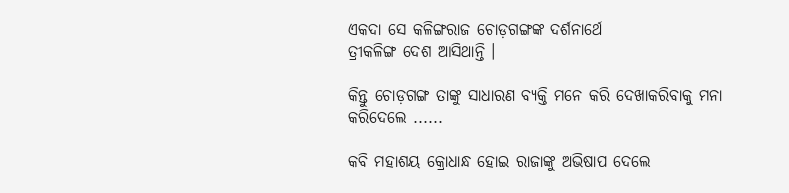ଏକଦା ସେ କଳିଙ୍ଗରାଜ ଚୋଡ଼ଗଙ୍ଗଙ୍କ ଦର୍ଶନାର୍ଥେ
ତ୍ରୀକଳିଙ୍ଗ ଦେଶ ଆସିଥାନ୍ତି ।

କିନ୍ତୁ ଚୋଡ଼ଗଙ୍ଗ ତାଙ୍କୁ ସାଧାରଣ ବ୍ଯକ୍ତି ମନେ କରି ଦେଖାକରିବାକୁ ମନା କରିଦେଲେ ......

କବି ମହାଶୟ କ୍ରୋଧାନ୍ଧ ହୋଇ ରାଜାଙ୍କୁ ଅଭିଷାପ ଦେଲେ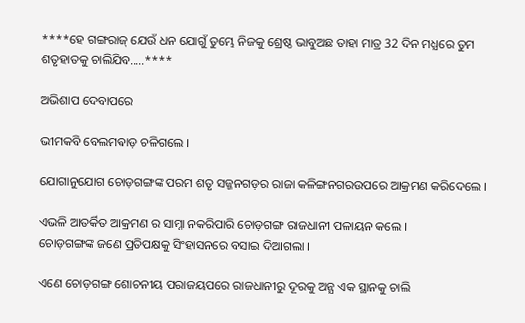****ହେ ଗଙ୍ଗରାଜ୍ ଯେଉଁ ଧନ ଯୋଗୁଁ ତୁମ୍ଭେ ନିଜକୁ ଶ୍ରେଷ୍ଠ ଭାବୁଅଛ ତାହା ମାତ୍ର 32 ଦିନ ମଧ୍ଯରେ ତୁମ ଶତୃହାତକୁ ଚାଲିଯିବ.....****

ଅଭିଶାପ ଦେବାପରେ

ଭୀମକବି ବେଲମଵାଡ଼ ଚଳିଗଲେ ।

ଯୋଗାନୁଯୋଗ ଚୋଡ଼ଗଙ୍ଗଙ୍କ ପରମ ଶତୃ ସଜ୍ଜନଗଡ଼ର ରାଜା କଳିଙ୍ଗନଗରଉପରେ ଆକ୍ରମଣ କରିଦେଲେ ।

ଏଭଳି ଆତର୍କିତ ଆକ୍ରମଣ ର ସାମ୍ନା ନକରିପାରି ଚୋଡ଼ଗଙ୍ଗ ରାଜଧାନୀ ପଳାୟନ କଲେ ।
ଚୋଡ଼ଗଙ୍ଗଙ୍କ ଜଣେ ପ୍ରତିପକ୍ଷକୁ ସିଂହାସନରେ ବସାଇ ଦିଆଗଲା ।

ଏଣେ ଚୋଡ଼ଗଙ୍ଗ ଶୋଚନୀୟ ପରାଜୟପରେ ରାଜଧାନୀରୁ ଦୂରକୁ ଅନ୍ଯ ଏକ ସ୍ଥାନକୁ ଚାଲି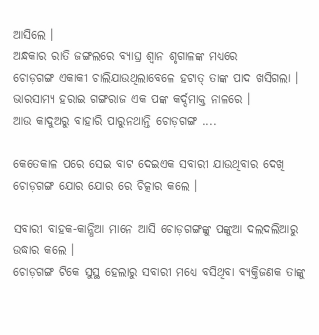ଆସିଲେ ।
ଅନ୍ଧକାର ରାତି ଜଙ୍ଗଲରେ ବ୍ଯାଘ୍ର ଶ୍ବାନ ଶୃଗାଳଙ୍କ ମଧ୍ୟରେ
ଚୋଡ଼ଗଙ୍ଗ ଏକାକୀ ଚାଲିଯାଉଥିଲାବେଳେ ହଟାତ୍ ତାଙ୍କ ପାଦ ଖସିଗଲା ।
ଭାରସାମ୍ଯ ହରାଇ ଗଙ୍ଗରାଜ ଏକ ପଙ୍କ କର୍ଦ୍ଦମାକ୍ତ ନାଳରେ ।
ଆଉ କାଦୁଅରୁ ବାହାରି ପାରୁନଥାନ୍ତି ଚୋଡ଼ଗଙ୍ଗ ....

କେତେକାଳ ପରେ ସେଇ ବାଟ ଦେଇଏକ ସବାରୀ ଯାଉଥିବାର ଦେଖି ଚୋଡ଼ଗଙ୍ଗ ଯୋର ଯୋର ରେ ଚିତ୍କାର କଲେ ।

ସବାରୀ ବାହକ-କାନ୍ଧିଆ ମାନେ ଆସି ଚୋଡ଼ଗଙ୍ଗଙ୍କୁ ପଙ୍କୁଆ ଦଲଦଲିଆରୁ ଉଦ୍ଧାର କଲେ ।
ଚୋଡ଼ଗଙ୍ଗ ଟିକେ ସୁସ୍ଥ ହେଲାରୁ ସବାରୀ ମଧ୍ୟେ ବସିଥିବା ବ୍ଯକ୍ତିଜଣକ ତାଙ୍କୁ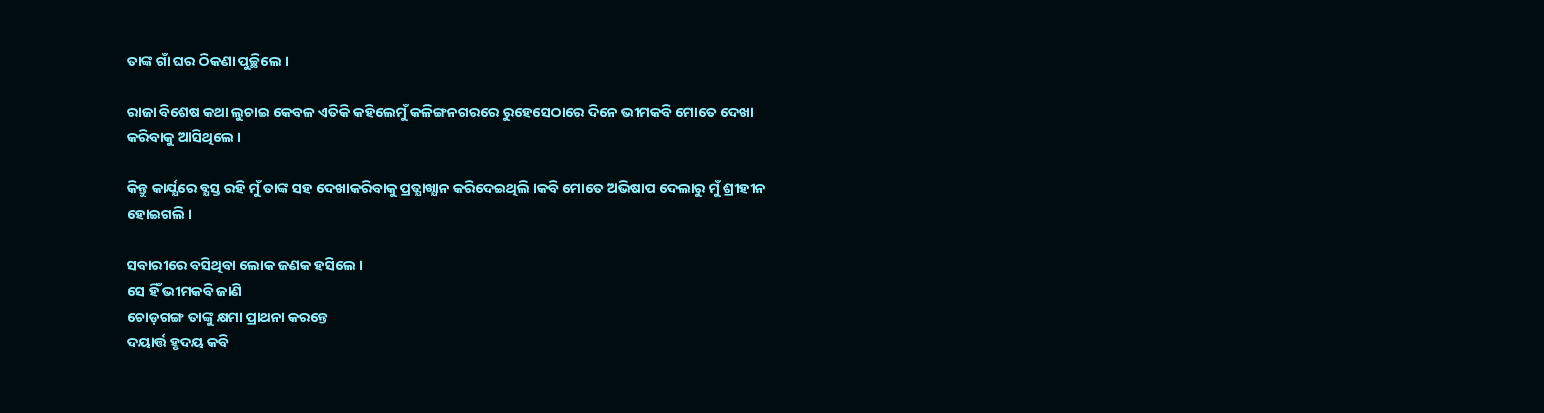ତାଙ୍କ ଗାଁ ଘର ଠିକଣା ପୁଚ୍ଛିଲେ ।

ରାଜା ବିଶେଷ କଥା ଲୁଚାଇ କେବଳ ଏତିକି କହିଲେମୁଁ କଳିଙ୍ଗନଗରରେ ରୁହେସେଠାରେ ଦିନେ ଭୀମକବି ମୋତେ ଦେଖା କରିବାକୁ ଆସିଥିଲେ ।

କିନ୍ତୁ କାର୍ଯ୍ଯରେ ବ୍ଯସ୍ତ ରହି ମୁଁ ତାଙ୍କ ସହ ଦେଖାକରିବାକୁ ପ୍ରତ୍ଯାଖ୍ଯାନ କରିଦେଇଥିଲି ।କବି ମୋତେ ଅଭିଷାପ ଦେଲାରୁ ମୁଁ ଶ୍ରୀହୀନ ହୋଇଗଲି ।

ସବାରୀରେ ବସିଥିବା ଲୋକ ଜଣକ ହସିଲେ ।
ସେ ହିଁ ଭୀମକବି ଜାଣି
ଚୋଡ଼ଗଙ୍ଗ ତାଙ୍କୁ କ୍ଷମା ପ୍ରାଥନା କରନ୍ତେ
ଦୟାର୍ତ୍ତ ହୃଦୟ କବି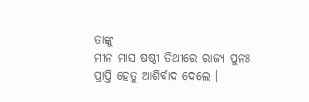ତାଙ୍କୁ
ମୀନ ମାସ ଷଷ୍ଠୀ ତିଥୀରେ ରାଜ୍ଯ ପୁନଃ ପ୍ରାପ୍ତି ହେତୁ ଆଶିର୍ବାଦ ଦେଲେ ।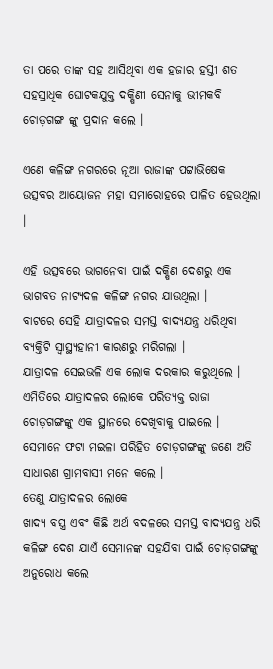ତା ପରେ ତାଙ୍କ ସହ ଆସିଥିବା ଏକ ହଜାର ହସ୍ତୀ ଶତ ସହସ୍ରାଧିକ ଘୋଟକଯୁକ୍ତ ଦକ୍ଷିଣୀ ସେନାକୁ ଭୀମକବି ଚୋଡ଼ଗଙ୍ଗ ଙ୍କୁ ପ୍ରଦାନ କଲେ ।

ଏଣେ କଳିଙ୍ଗ ନଗରରେ ନୂଆ ରାଜାଙ୍କ ପଟ୍ଟାଭିଷେକ ଉତ୍ସବର ଆୟୋଜନ ମହା ସମାରୋହରେ ପାଳିତ ହେଉଥିଲା ।

ଏହି ଉତ୍ସବରେ ଭାଗନେବା ପାଇଁ ଦକ୍ଷିଣ ଦେଶରୁ ଏକ ଭାଗବତ ନାଟ୍ଯଦଳ କଳିଙ୍ଗ ନଗର ଯାଉଥିଲା ।
ବାଟରେ ସେହି ଯାତ୍ରାଦଳର ସମସ୍ତ ବାଦ୍ଯଯନ୍ତ୍ର ଧରିଥିବା ବ୍ଯକ୍ତିଟି ସ୍ବାସ୍ଥ୍ୟହାନୀ କାରଣରୁ ମରିଗଲା ।
ଯାତ୍ରାଦଳ ସେଇଭଳି ଏକ ଲୋକ ଦରକାର କରୁଥିଲେ ।
ଏମିତିରେ ଯାତ୍ରାଦଳର ଲୋକେ ପରିତ୍ଯକ୍ତ ରାଜା ଚୋଡ଼ଗଙ୍ଗଙ୍କୁ ଏକ ସ୍ଥାନରେ ଦେଖିବାକୁ ପାଇଲେ ।
ସେମାନେ ଫଟା ମଇଳା ପରିହିତ ଚୋଡ଼ଗଙ୍ଗଙ୍କୁ ଜଣେ ଅତି ସାଧାରଣ ଗ୍ରାମବାସୀ ମନେ କଲେ ।
ତେଣୁ ଯାତ୍ରାଦଳର ଲୋକେ
ଖାଦ୍ଯ ବସ୍ତ୍ର ଏବଂ କିଛି ଅର୍ଥ ବଦଳରେ ସମସ୍ତ ବାଦ୍ଯଯନ୍ତ୍ର ଧରି କଳିଙ୍ଗ ଦେଶ ଯାଏଁ ସେମାନଙ୍କ ସହଯିବା ପାଇଁ ଚୋଡ଼ଗଙ୍ଗଙ୍କୁ ଅନୁରୋଧ କଲେ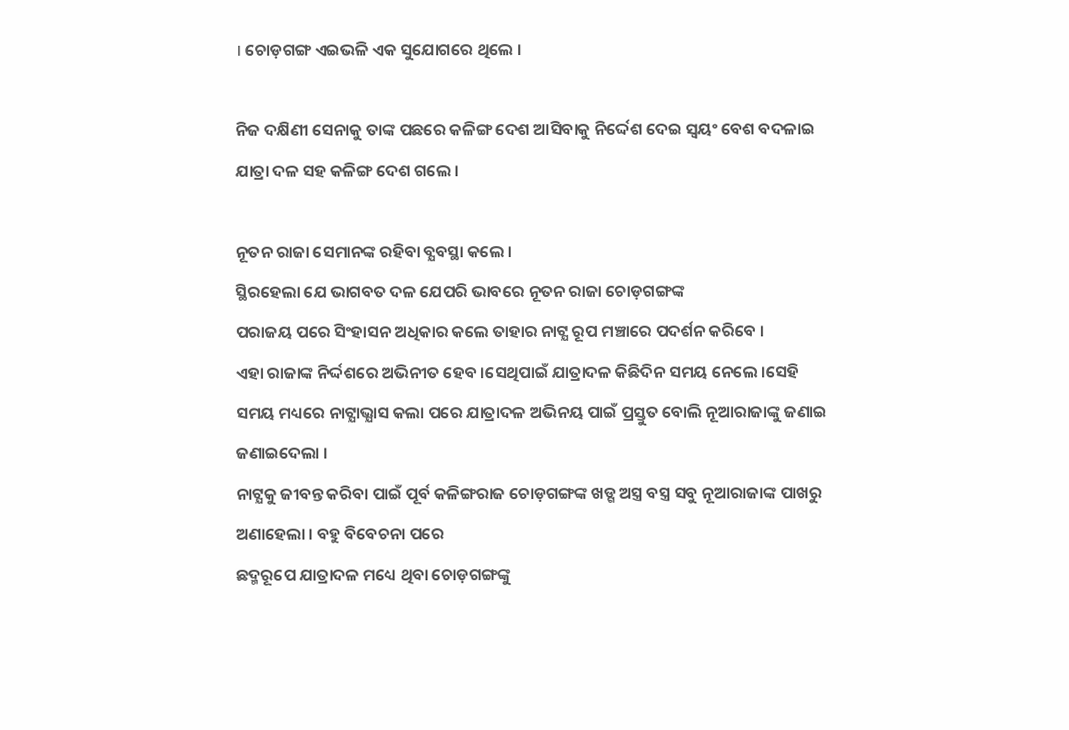। ଚୋଡ଼ଗଙ୍ଗ ଏଇଭଳି ଏକ ସୁଯୋଗରେ ଥିଲେ ।

ନିଜ ଦକ୍ଷିଣୀ ସେନାକୁ ତାଙ୍କ ପଛରେ କଳିଙ୍ଗ ଦେଶ ଆସିବାକୁ ନିର୍ଦ୍ଦେଶ ଦେଇ ସ୍ବୟଂ ବେଶ ବଦଳାଇ ଯାତ୍ରା ଦଳ ସହ କଳିଙ୍ଗ ଦେଶ ଗଲେ ।

ନୂତନ ରାଜା ସେମାନଙ୍କ ରହିବା ବ୍ଯବସ୍ଥା କଲେ ।
ସ୍ଥିରହେଲା ଯେ ଭାଗବତ ଦଳ ଯେପରି ଭାବରେ ନୂତନ ରାଜା ଚୋଡ଼ଗଙ୍ଗଙ୍କ
ପରାଜୟ ପରେ ସିଂହାସନ ଅଧିକାର କଲେ ତାହାର ନାଟ୍ଯ ରୂପ ମଞ୍ଚାରେ ପଦର୍ଶନ କରିବେ ।
ଏହା ରାଜାଙ୍କ ନିର୍ଦ୍ଦଶରେ ଅଭିନୀତ ହେବ ।ସେଥିପାଇଁ ଯାତ୍ରାଦଳ କିଛିଦିନ ସମୟ ନେଲେ ।ସେହି ସମୟ ମଧ୍ୟରେ ନାଟ୍ଯାଭ୍ଯାସ କଲା ପରେ ଯାତ୍ରାଦଳ ଅଭିନୟ ପାଇଁ ପ୍ରସ୍ତୁତ ବୋଲି ନୂଆରାଜାଙ୍କୁ ଜଣାଇ ଜଣାଇଦେଲା ।
ନାଟ୍ଯକୁ ଜୀବନ୍ତ କରିବା ପାଇଁ ପୂର୍ବ କଳିଙ୍ଗରାଜ ଚୋଡ଼ଗଙ୍ଗଙ୍କ ଖଡ୍ଗ ଅସ୍ତ୍ର ବସ୍ତ୍ର ସବୁ ନୂଆରାଜାଙ୍କ ପାଖରୁ ଅଣାହେଲା । ବହୁ ବିବେଚନା ପରେ
ଛଦ୍ମରୂପେ ଯାତ୍ରାଦଳ ମଧ୍ୟେ ଥିବା ଚୋଡ଼ଗଙ୍ଗଙ୍କୁ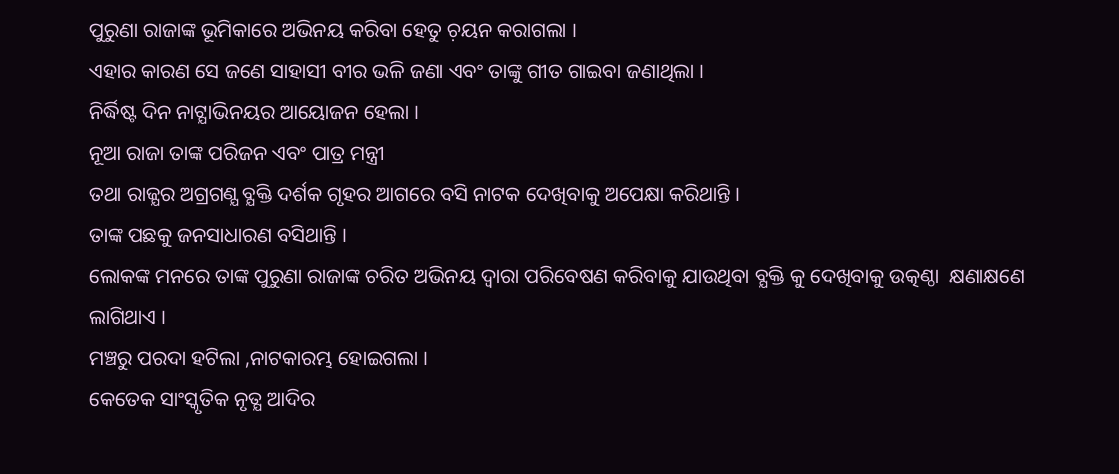ପୁରୁଣା ରାଜାଙ୍କ ଭୂମିକାରେ ଅଭିନୟ କରିବା ହେତୁ ଚ଼ୟନ କରାଗଲା ।
ଏହାର କାରଣ ସେ ଜଣେ ସାହାସୀ ବୀର ଭଳି ଜଣା ଏବଂ ତାଙ୍କୁ ଗୀତ ଗାଇବା ଜଣାଥିଲା ।
ନିର୍ଦ୍ଧିଷ୍ଟ ଦିନ ନାଟ୍ଯାଭିନୟର ଆୟୋଜନ ହେଲା ।
ନୂଆ ରାଜା ତାଙ୍କ ପରିଜନ ଏବଂ ପାତ୍ର ମନ୍ତ୍ରୀ
ତଥା ରାଜ୍ଯର ଅଗ୍ରଗଣ୍ଯ ବ୍ଯକ୍ତି ଦର୍ଶକ ଗୃହର ଆଗରେ ବସି ନାଟକ ଦେଖିବାକୁ ଅପେକ୍ଷା କରିଥାନ୍ତି ।
ତାଙ୍କ ପଛକୁ ଜନସାଧାରଣ ବସିଥାନ୍ତି ।
ଲୋକଙ୍କ ମନରେ ତାଙ୍କ ପୁରୁଣା ରାଜାଙ୍କ ଚରିତ ଅଭିନୟ ଦ୍ବାରା ପରିବେଷଣ କରିବାକୁ ଯାଉଥିବା ବ୍ଯକ୍ତି କୁ ଦେଖିବାକୁ ଉତ୍କଣ୍ଠା  କ୍ଷଣାକ୍ଷଣେ ଲାଗିଥାଏ ।
ମଞ୍ଚରୁ ପରଦା ହଟିଲା ,ନାଟକାରମ୍ଭ ହୋଇଗଲା ।
କେତେକ ସାଂସ୍କୃତିକ ନୃତ୍ଯ ଆଦିର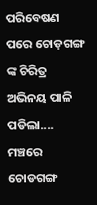ପରିବେଷଣ ପରେ ଚୋଡ଼ଗଙ୍ଗ ଙ୍କ ଚିରିତ୍ର ଅଭିନୟ ପାଳି ପଡିଲା....
ମଞ୍ଚରେ ଚୋଡଗଙ୍ଗ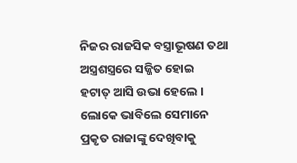ନିଜର ରାଜସିକ ବସ୍ତ୍ରାଭୂଷଣ ତଥା ଅସ୍ତ୍ରଶସ୍ତ୍ରରେ ସଜ୍ଜିତ ହୋଇ
ହଟାତ୍ ଆସି ଉଭା ହେଲେ ।
ଲୋକେ ଭାବିଲେ ସେମାନେ ପ୍ରକୃତ ରାଜାଙ୍କୁ ଦେଖିବାକୁ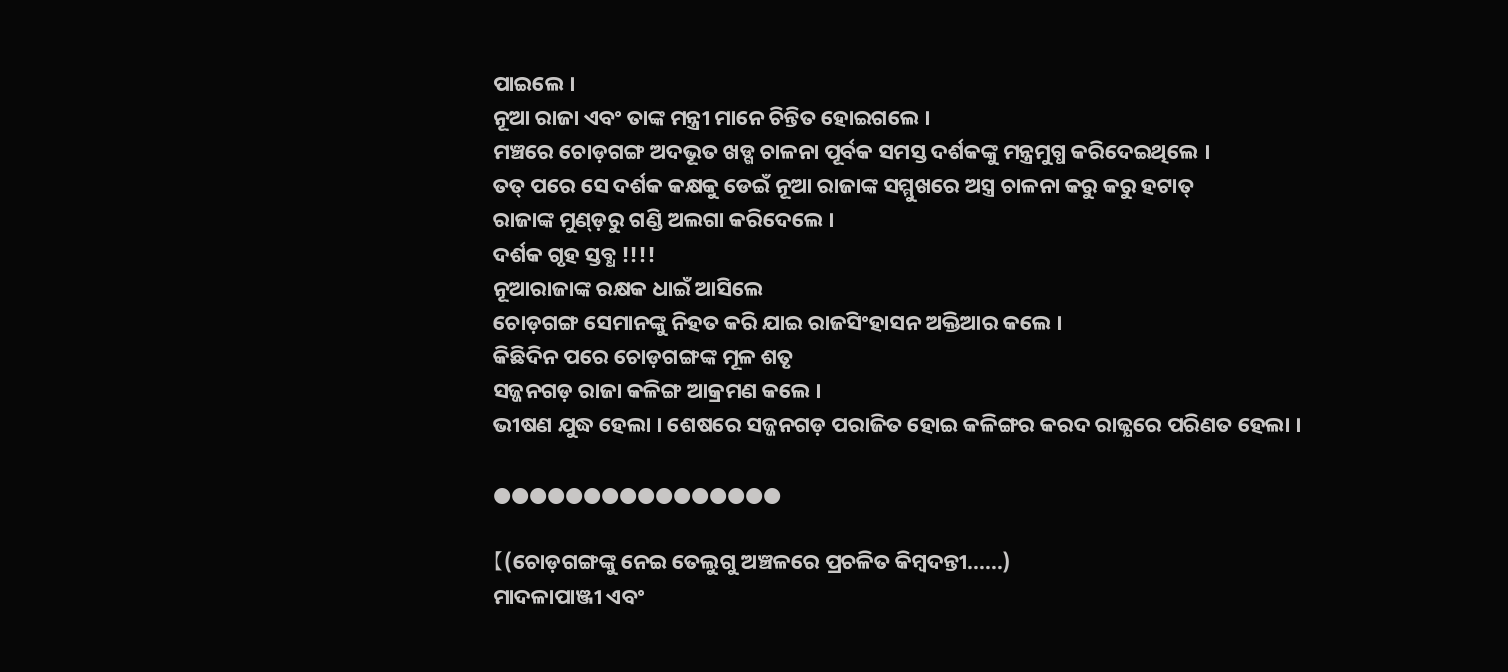ପାଇଲେ ।
ନୂଆ ରାଜା ଏବଂ ତାଙ୍କ ମନ୍ତ୍ରୀ ମାନେ ଚିନ୍ତିତ ହୋଇଗଲେ ।
ମଞ୍ଚରେ ଚୋଡ଼ଗଙ୍ଗ ଅଦଭୂତ ଖଡ୍ଗ ଚାଳନା ପୂର୍ବକ ସମସ୍ତ ଦର୍ଶକଙ୍କୁ ମନ୍ତ୍ରମୁଗ୍ଧ କରିଦେଇଥିଲେ ।
ତତ୍ ପରେ ସେ ଦର୍ଶକ କକ୍ଷକୁ ଡେଇଁ ନୂଆ ରାଜାଙ୍କ ସମ୍ମୁଖରେ ଅସ୍ତ୍ର ଚାଳନା କରୁ କରୁ ହଟାତ୍
ରାଜାଙ୍କ ମୁଣ୍ଡ଼ରୁ ଗଣ୍ଡି ଅଲଗା କରିଦେଲେ ।
ଦର୍ଶକ ଗୃହ ସ୍ତବ୍ଧ !!!!
ନୂଆରାଜାଙ୍କ ରକ୍ଷକ ଧାଇଁ ଆସିଲେ
ଚୋଡ଼ଗଙ୍ଗ ସେମାନଙ୍କୁ ନିହତ କରି ଯାଇ ରାଜସିଂହାସନ ଅକ୍ତିଆର କଲେ ।
କିଛିଦିନ ପରେ ଚୋଡ଼ଗଙ୍ଗଙ୍କ ମୂଳ ଶତୃ
ସଜ୍ଜନଗଡ଼ ରାଜା କଳିଙ୍ଗ ଆକ୍ରମଣ କଲେ ।
ଭୀଷଣ ଯୁଦ୍ଧ ହେଲା । ଶେଷରେ ସଜ୍ଜନଗଡ଼ ପରାଜିତ ହୋଇ କଳିଙ୍ଗର କରଦ ରାଜ୍ଯରେ ପରିଣତ ହେଲା ।

●●●●●●●●●●●●●●●●

【(ଚୋଡ଼ଗଙ୍ଗଙ୍କୁ ନେଇ ତେଲୁଗୁ ଅଞ୍ଚଳରେ ପ୍ରଚଳିତ କିମ୍ବଦନ୍ତୀ......)
ମାଦଳାପାଞ୍ଜୀ ଏବଂ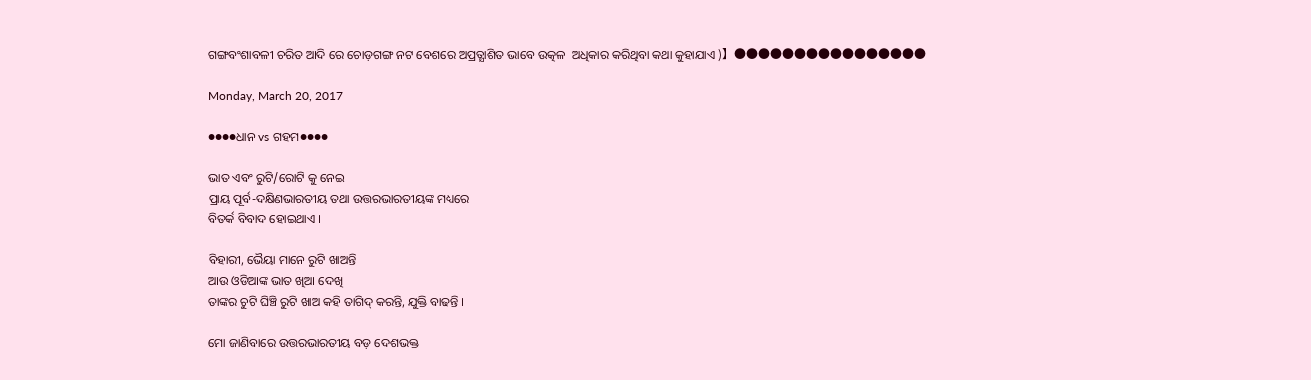ଗଙ୍ଗବଂଶାବଳୀ ଚରିତ ଆଦି ରେ ଚୋଡ଼ଗଙ୍ଗ ନଟ ବେଶରେ ଅପ୍ରତ୍ଯାଶିତ ଭାବେ ଉତ୍କଳ  ଅଧିକାର କରିଥିବା କଥା କୁହାଯାଏ )】●●●●●●●●●●●●●●●●

Monday, March 20, 2017

●●●●ଧାନ vs ଗହମ●●●●

ଭାତ ଏବଂ ରୁଟି/ରୋଟି କୁ ନେଇ
ପ୍ରାୟ ପୂର୍ବ-ଦକ୍ଷିଣଭାରତୀୟ ତଥା ଉତ୍ତରଭାରତୀୟଙ୍କ ମଧ୍ୟରେ
ବିତର୍କ ବିବାଦ ହୋଇଥାଏ ।

ବିହାରୀ, ଭୈୟା ମାନେ ରୁଟି ଖାଅନ୍ତି
ଆଉ ଓଡିଆଙ୍କ ଭାତ ଖିଆ ଦେଖି
ତାଙ୍କର ଚୁଟି ଘିଞ୍ଚି ରୁଟି ଖାଅ କହି ତାଗିଦ୍ କରନ୍ତି, ଯୁକ୍ତି ବାଢନ୍ତି ।

ମୋ ଜାଣିବାରେ ଉତ୍ତରଭାରତୀୟ ବଡ଼ ଦେଶଭକ୍ତ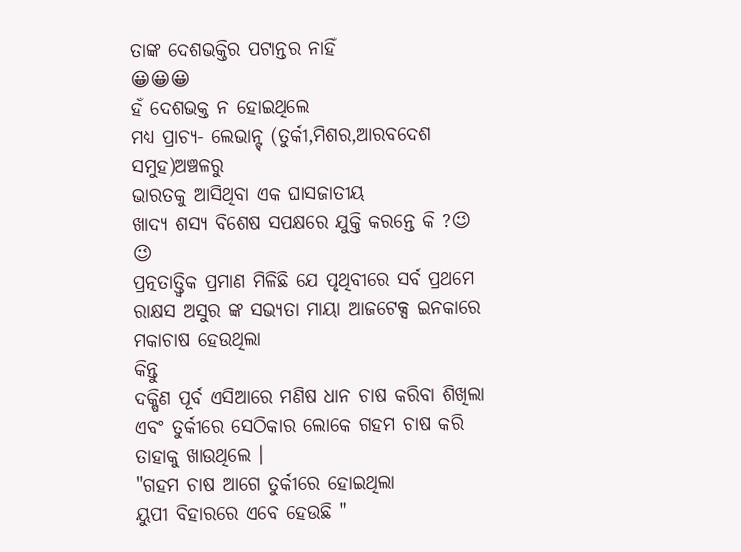ତାଙ୍କ ଦେଶଭକ୍ତିର ପଟାନ୍ତର ନାହିଁ
😀😀😀
ହଁ ଦେଶଭକ୍ତ ନ ହୋଇଥିଲେ
ମଧ୍ୟ ପ୍ରାଚ୍ଯ- ଲେଭାନ୍ଟ୍ (ତୁର୍କୀ,ମିଶର,ଆରବଦେଶ ସମୁହ)ଅଞ୍ଚଳରୁ
ଭାରତକୁ ଆସିଥିବା ଏକ ଘାସଜାତୀୟ
ଖାଦ୍ଯ ଶସ୍ଯ ବିଶେଷ ସପକ୍ଷରେ ଯୁକ୍ତି କରନ୍ତେ କି ?😉 😉
ପ୍ରତ୍ନତାତ୍ତ୍ବିକ ପ୍ରମାଣ ମିଳିଛି ଯେ ପୃଥିବୀରେ ସର୍ବ ପ୍ରଥମେ ରାକ୍ଷସ ଅସୁର ଙ୍କ ସଭ୍ଯତା ମାୟା ଆଜଟେକ୍ସ ଇନକାରେ ମକାଚାଷ ହେଉଥିଲା
କିନ୍ତୁ
ଦକ୍ଷିଣ ପୂର୍ବ ଏସିଆରେ ମଣିଷ ଧାନ ଚାଷ କରିବା ଶିଖିଲା
ଏବଂ ତୁର୍କୀରେ ସେଠିକାର ଲୋକେ ଗହମ ଚାଷ କରି ତାହାକୁ ଖାଉଥିଲେ ।
"ଗହମ ଚାଷ ଆଗେ ତୁର୍କୀରେ ହୋଇଥିଲା
ୟୁପୀ ବିହାରରେ ଏବେ ହେଉଛି "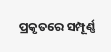ପ୍ରକୃତରେ ସମ୍ପୂର୍ଣ୍ଣ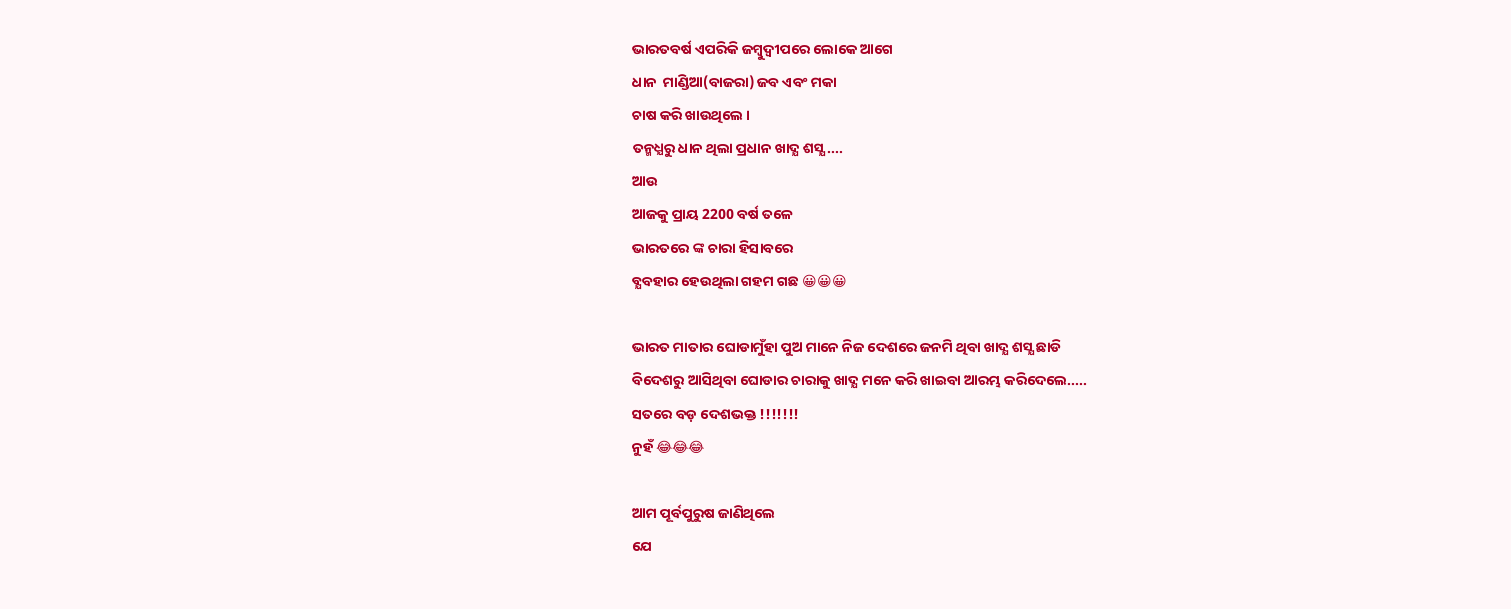ଭାରତବର୍ଷ ଏପରିକି ଜମ୍ବୁଦ୍ବୀପରେ ଲୋକେ ଆଗେ
ଧାନ  ମାଣ୍ଡିଆ(ବାଜରା) ଜବ ଏବଂ ମକା
ଚାଷ କରି ଖାଉଥିଲେ ।
ତନ୍ମଧ୍ଯରୁ ଧାନ ଥିଲା ପ୍ରଧାନ ଖାଦ୍ଯ ଶସ୍ଯ....
ଆଉ
ଆଜକୁ ପ୍ରାୟ 2200 ବର୍ଷ ତଳେ
ଭାରତରେ ଙ୍କ ଚାରା ହିସାବରେ
ବ୍ଯବହାର ହେଉଥିଲା ଗହମ ଗଛ 😀😀😀

ଭାରତ ମାତାର ଘୋଡାମୁଁହା ପୁଅ ମାନେ ନିଜ ଦେଶରେ ଜନମି ଥିବା ଖାଦ୍ଯ ଶସ୍ଯ ଛାଡି
ବିଦେଶରୁ ଆସିଥିବା ଘୋଡାର ଚାରାକୁ ଖାଦ୍ଯ ମନେ କରି ଖାଇବା ଆରମ୍ଭ କରିଦେଲେ.....
ସତରେ ବଡ଼ ଦେଶଭକ୍ତ !!!!!!!
ନୁହଁ 😂😂😂

ଆମ ପୂର୍ବପୁରୁଷ ଜାଣିଥିଲେ
ଯେ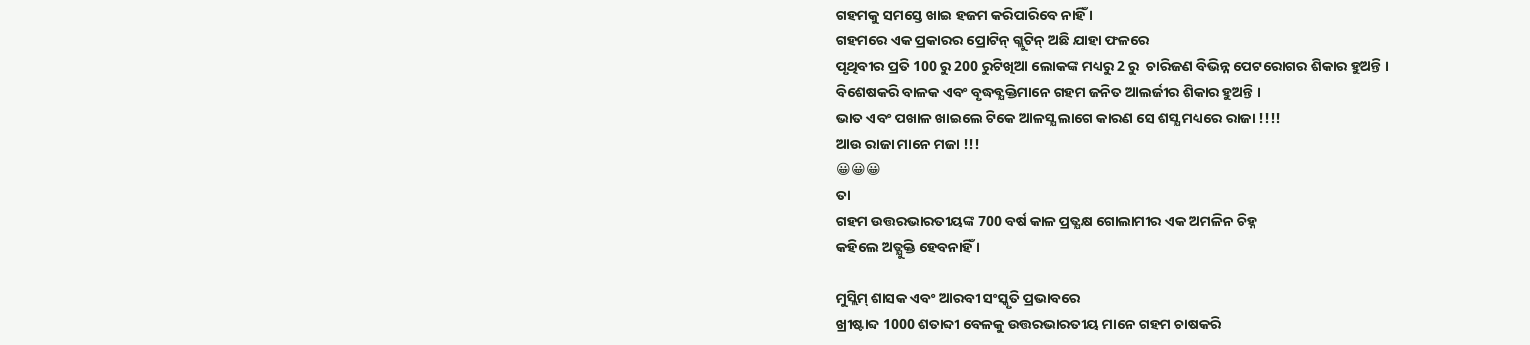ଗହମକୁ ସମସ୍ତେ ଖାଇ ହଜମ କରିପାରିବେ ନାହିଁ ।
ଗହମରେ ଏକ ପ୍ରକାରର ପ୍ରୋଟିନ୍ ଗ୍ଲୁଟିନ୍ ଅଛି ଯାହା ଫଳରେ
ପୃଥିବୀର ପ୍ରତି 100 ରୁ 200 ରୁଟିଖିଆ ଲୋକଙ୍କ ମଧ୍ୟରୁ 2 ରୁ  ଚାରିଜଣ ବିଭିନ୍ନ ପେଟରୋଗର ଶିକାର ହୁଅନ୍ତି ।
ବିଶେଷକରି ବାଳକ ଏବଂ ବୃଦ୍ଧବ୍ଯକ୍ତିମାନେ ଗହମ ଜନିତ ଆଲର୍ଜୀର ଶିକାର ହୁଅନ୍ତି ।
ଭାତ ଏବଂ ପଖାଳ ଖାଇଲେ ଟିକେ ଆଳସ୍ଯ ଲାଗେ କାରଣ ସେ ଶସ୍ଯ ମଧ୍ୟରେ ରାଜା !!!!
ଆଉ ରାଜା ମାନେ ମଜା !!!
😀😀😀
ତା
ଗହମ ଉତ୍ତରଭାରତୀୟଙ୍କ 700 ବର୍ଷ କାଳ ପ୍ରତ୍ଯକ୍ଷ ଗୋଲାମୀର ଏକ ଅମଳିନ ଚିହ୍ନ
କହିଲେ ଅତ୍ଯୁକ୍ତି ହେବନାହିଁ ।

ମୁସ୍ଲିମ୍ ଶାସକ ଏବଂ ଆରବୀ ସଂସ୍କୃତି ପ୍ରଭାବରେ
ଖ୍ରୀଷ୍ଟାବ୍ଦ 1000 ଶତାବ୍ଦୀ ବେଳକୁ ଉତ୍ତରଭାରତୀୟ ମାନେ ଗହମ ଚାଷକରି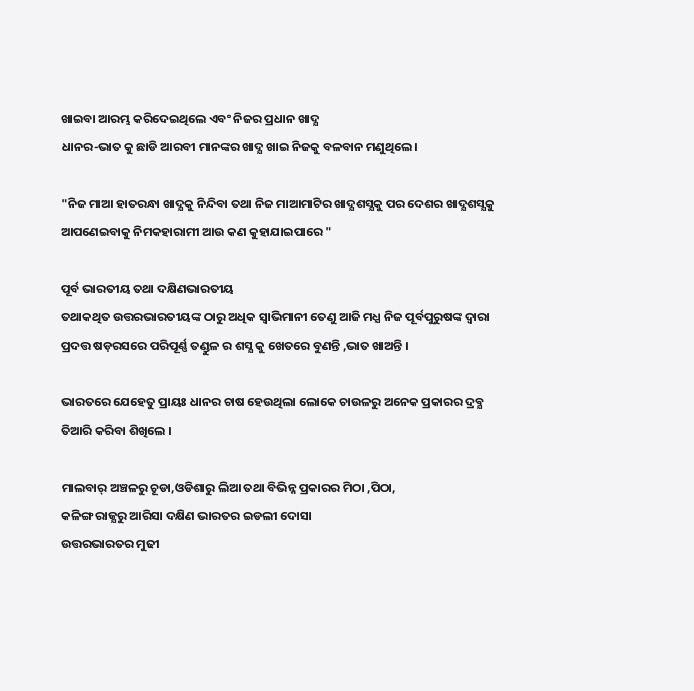ଖାଇବା ଆରମ୍ଭ କରିଦେଇଥିଲେ ଏବଂ ନିଜର ପ୍ରଧାନ ଖାଦ୍ଯ
ଧାନର-ଭାତ କୁ ଛାଡି ଆରବୀ ମାନଙ୍କର ଖାଦ୍ଯ ଖାଇ ନିଜକୁ ବଳବାନ ମଣୁଥିଲେ ।

"ନିଜ ମାଆ ହାତରନ୍ଧା ଖାଦ୍ଯକୁ ନିନ୍ଦିବା ତଥା ନିଜ ମାଆମାଟିର ଖାଦ୍ଯଶସ୍ଯକୁ ପର ଦେଶର ଖାଦ୍ଯଶସ୍ଯକୁ ଆପଣେଇବାକୁ ନିମକହାରାମୀ ଆଉ କଣ କୁହାଯାଇପାରେ "

ପୂର୍ବ ଭାରତୀୟ ତଥା ଦକ୍ଷିଣଭାରତୀୟ
ତଥାକଥିତ ଉତ୍ତରଭାରତୀୟଙ୍କ ଠାରୁ ଅଧିକ ସ୍ବାଭିମାନୀ ତେଣୁ ଆଜି ମଧ୍ଯ ନିଜ ପୂର୍ବପୁରୁଷଙ୍କ ଦ୍ବାରା ପ୍ରଦତ୍ତ ଷଡ଼ରସରେ ପରିପୂର୍ଣ୍ଣ ତଣ୍ଡୁଳ ର ଶସ୍ଯ କୁ ଖେତରେ ବୁଣନ୍ତି ,ଭାତ ଖାଅନ୍ତି ।

ଭାରତରେ ଯେହେତୁ ପ୍ରାୟଃ ଧାନର ଚାଷ ହେଉଥିଲା ଲୋକେ ଚାଉଳରୁ ଅନେକ ପ୍ରକାରର ଦ୍ରବ୍ଯ ତିଆରି କରିବା ଶିଖିଲେ ।

ମାଲବାର୍ ଅଞ୍ଚଳରୁ ଚୂଡା,ଓଡିଶାରୁ ଲିଆ ତଥା ବିଭିନ୍ନ ପ୍ରକାରର ମିଠା ,ପିଠା,
କଳିଙ୍ଗ ରାଜ୍ଯରୁ ଆରିସା ଦକ୍ଷିଣ ଭାରତର ଇଡଲୀ ଦୋସା
ଉତ୍ତରଭାରତର ମୁଢୀ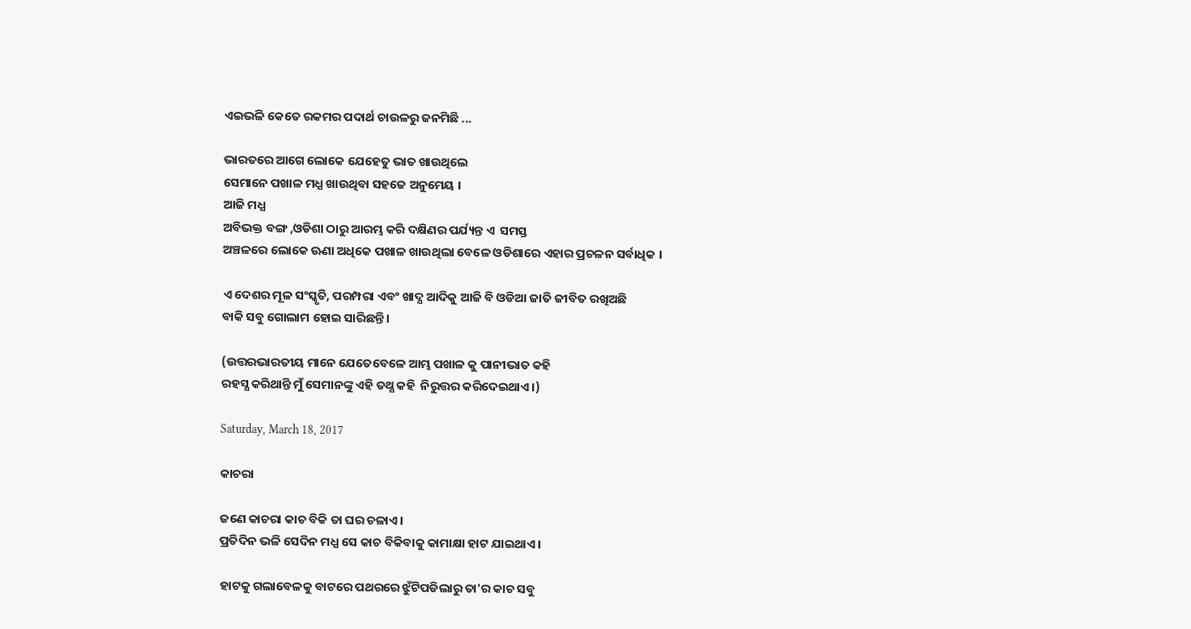ଏଇଭଳି କେତେ ରକମର ପଦାର୍ଥ ଚାଉଳରୁ ଜନମିଛି ...

ଭାରତରେ ଆଗେ ଲୋକେ ଯେହେତୁ ଭାତ ଖାଉଥିଲେ
ସେମାନେ ପଖାଳ ମଧ୍ଯ ଖାଉଥିବା ସହଜେ ଅନୁମେୟ ।
ଆଜି ମଧ୍ଯ
ଅବିଭକ୍ତ ବଙ୍ଗ ,ଓଡିଶା ଠାରୁ ଆରମ୍ଭ କରି ଦକ୍ଷିଣର ପର୍ଯ୍ୟନ୍ତ ଏ  ସମସ୍ତ
ଅଞ୍ଚଳରେ ଲୋକେ ଊଣା ଅଧିକେ ପଖାଳ ଖାଉଥିଲା ବେଳେ ଓଡିଶାରେ ଏହାର ପ୍ରଚଳନ ସର୍ବାଧିକ ।

ଏ ଦେଶର ମୂଳ ସଂସ୍କୃତି, ପରମ୍ପରା ଏବଂ ଖାଦ୍ଯ ଆଦିକୁ ଆଜି ବି ଓଡିଆ ଜାତି ଜୀବିତ ରଖିଅଛି
ବାକି ସବୁ ଗୋଲାମ ହୋଇ ସାରିଛନ୍ତି ।

(ଉତ୍ତରଭାରତୀୟ ମାନେ ଯେତେବେଳେ ଆମ୍ଭ ପଖାଳ କୁ ପାନୀଭାତ କହି
ରହସ୍ଯ କରିଥାନ୍ତି ମୁଁ ସେମାନଙ୍କୁ ଏହି ତଥ୍ଯ କହି  ନିରୁତ୍ତର କରିଦେଇଥାଏ ।)

Saturday, March 18, 2017

କାଚରା

ଜଣେ କାଚରା କାଚ ବିକି ତା ଘର ଚଳାଏ ।
ପ୍ରତିଦିନ ଭଳି ସେଦିନ ମଧ୍ଯ ସେ କାଚ ବିକିବାକୁ କାମାକ୍ଷା ହାଟ ଯାଇଥାଏ ।

ହାଟକୁ ଗଲାବେଳକୁ ବାଟରେ ପଥରରେ ଝୁଁଟିପଡିଲାରୁ ତା'ର କାଚ ସବୁ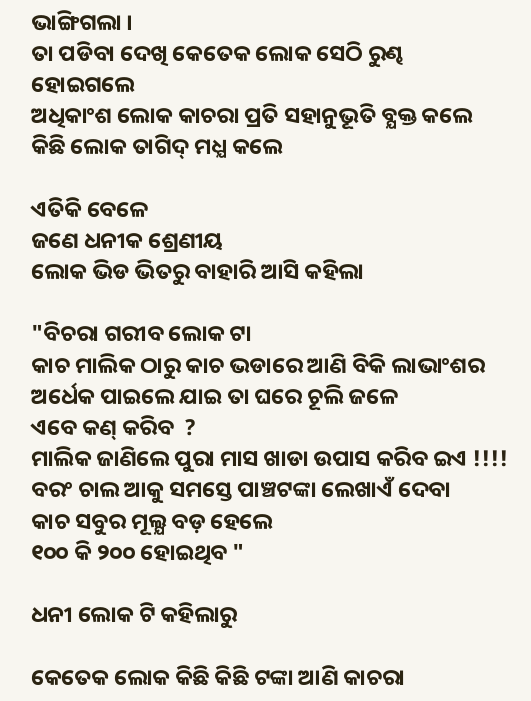ଭାଙ୍ଗିଗଲା ।
ତା ପଡିବା ଦେଖି କେତେକ ଲୋକ ସେଠି ରୁଣ୍ଢ
ହୋଇଗଲେ
ଅଧିକାଂଶ ଲୋକ କାଚରା ପ୍ରତି ସହାନୁଭୂତି ବ୍ଯକ୍ତ କଲେ
କିଛି ଲୋକ ତାଗିଦ୍ ମଧ୍ଯ କଲେ

ଏତିକି ବେଳେ
ଜଣେ ଧନୀକ ଶ୍ରେଣୀୟ
ଲୋକ ଭିଡ ଭିତରୁ ବାହାରି ଆସି କହିଲା

"ବିଚରା ଗରୀବ ଲୋକ ଟା
କାଚ ମାଲିକ ଠାରୁ କାଚ ଭଡାରେ ଆଣି ବିକି ଲାଭାଂଶର ଅର୍ଧେକ ପାଇଲେ ଯାଇ ତା ଘରେ ଚୂଲି ଜଳେ
ଏବେ କଣ୍ କରିବ  ?
ମାଲିକ ଜାଣିଲେ ପୁରା ମାସ ଖାଡା ଉପାସ କରିବ ଇଏ !!!!
ବରଂ ଚାଲ ଆକୁ ସମସ୍ତେ ପାଞ୍ଚଟଙ୍କା ଲେଖାଏଁ ଦେବା
କାଚ ସବୁର ମୂଲ୍ଯ ବଡ଼ ହେଲେ
୧୦୦ କି ୨୦୦ ହୋଇଥିବ "

ଧନୀ ଲୋକ ଟି କହିଲାରୁ

କେତେକ ଲୋକ କିଛି କିଛି ଟଙ୍କା ଆଣି କାଚରା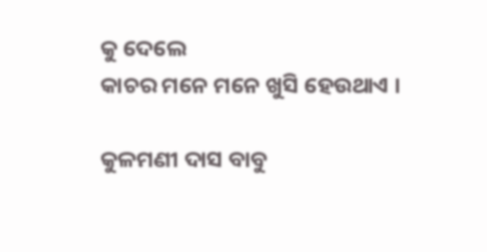କୁ ଦେଲେ
କାଚର ମନେ ମନେ ଖୁସି ହେଉଥାଏ ।

କୁଳମଣୀ ଦାସ ବାବୁ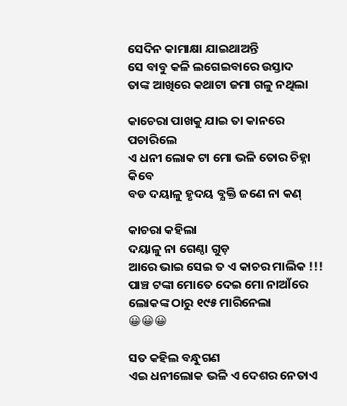ସେଦିନ କାମାକ୍ଷା ଯାଇଥାଅନ୍ତି
ସେ ବାବୁ କଳି ଲଗେଇବାରେ ଉସ୍ତାଦ
ତାଙ୍କ ଆଖିରେ କଥାଟା ଜମା ଗଳୁ ନଥିଲା

କାଚେରା ପାଖକୁ ଯାଇ ତା କାନରେ
ପଚାରିଲେ
ଏ ଧନୀ ଲୋକ ଟା ମୋ ଭଳି ତୋର ଚିହ୍ନା କିବେ
ବଡ ଦୟାଳୁ ହୃଦୟ ବ୍ଯକ୍ତି ଜଣେ ନା କଣ୍

କାଚରା କହିଲା
ଦୟାଳୁ ନା ଗେଣ୍ଠା ଗୁଡ଼
ଆରେ ଭାଇ ସେଇ ତ ଏ କାଚର ମାଲିକ !!!
ପାଞ୍ଚ ଟଙ୍କା ମୋତେ ଦେଇ ମୋ ନାଆଁରେ
ଲୋକଙ୍କ ଠାରୁ ୧୯୫ ମାରିନେଲା
😀😀😀

ସତ କହିଲ ବନ୍ଧୁଗଣ
ଏଇ ଧନୀଲୋକ ଭଳି ଏ ଦେଶର ନେତାଏ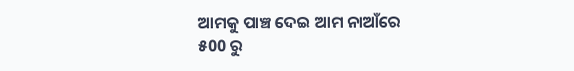ଆମକୁ ପାଞ୍ଚ ଦେଇ ଆମ ନାଆଁରେ
୫00 ରୁ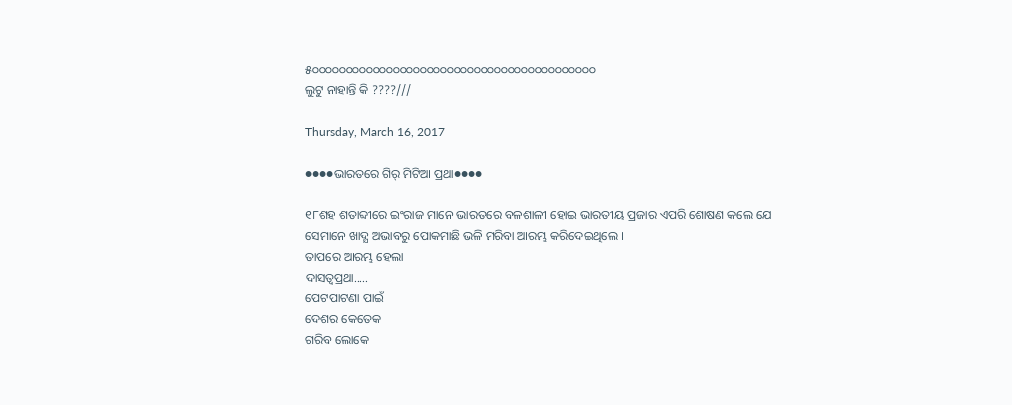୫୦୦୦୦୦୦୦୦୦୦୦୦୦୦୦୦୦୦୦୦୦୦୦୦୦୦୦୦୦୦୦୦୦୦୦୦୦୦୦୦୦୦
ଲୁଟୁ ନାହାନ୍ତି କି ????///

Thursday, March 16, 2017

●●●●ଭାରତରେ ଗିର୍ ମିଟିଆ ପ୍ରଥା●●●●

୧୮ଶହ ଶତାବ୍ଦୀରେ ଇଂରାଜ ମାନେ ଭାରତରେ ବଳଶାଳୀ ହୋଇ ଭାରତୀୟ ପ୍ରଜାର ଏପରି ଶୋଷଣ କଲେ ଯେ
ସେମାନେ ଖାଦ୍ଯ ଅଭାବରୁ ପୋକମାଛି ଭଳି ମରିବା ଆରମ୍ଭ କରିଦେଇଥିଲେ ।
ତାପରେ ଆରମ୍ଭ ହେଲା
ଦାସତ୍ବପ୍ରଥା.....
ପେଟପାଟଣା ପାଇଁ
ଦେଶର କେତେକ
ଗରିବ ଲୋକେ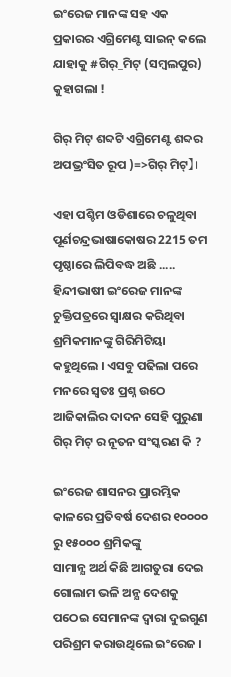ଇଂରେଜ ମାନଙ୍କ ସହ ଏକ ପ୍ରକାରର ଏଗ୍ରିମେଣ୍ଟ ସାଇନ୍ କଲେ
ଯାହାକୁ #ଗିର୍_ମିଟ୍ (ସମ୍ବଲପୁର) କୁହାଗଲା !

ଗିର୍ ମିଟ୍ ଶବ୍ଦଟି ଏଗ୍ରିମେଣ୍ଟ ଶବ୍ଦର ଅପଭ୍ରଂସିତ ରୂପ )=>ଗିର୍ ମିଟ୍】।

ଏହା ପଶ୍ଚିମ ଓଡିଶାରେ ଚଳୁଥିବା ପୂର୍ଣଚନ୍ଦ୍ରଭାଷାକୋଷର 2215 ତମ ପୃଷ୍ଠାରେ ଲିପିବଦ୍ଧ ଅଛି .....
ହିନ୍ଦୀଭାଷୀ ଇଂରେଜ ମାନଙ୍କ ଚୁକ୍ତିପତ୍ରରେ ସ୍ବାକ୍ଷର କରିଥିବା ଶ୍ରମିକମାନଙ୍କୁ ଗିରିମିଟିୟା କହୁଥିଲେ । ଏସବୁ ପଢିଲା ପରେ ମନରେ ସ୍ବତଃ ପ୍ରଶ୍ନ ଉଠେ
ଆଜିକାଲିର ଦାଦନ ସେହି ପୁରୁଣା ଗିର୍ ମିଟ୍ ର ନୂତନ ସଂସ୍କରଣ କି ?

ଇଂରେଜ ଶାସନର ପ୍ରାରମ୍ଭିକ କାଳରେ ପ୍ରତିବର୍ଷ ଦେଶର ୧୦୦୦୦ ରୁ ୧୫୦୦୦ ଶ୍ରମିକଙ୍କୁ
ସାମାନ୍ଯ ଅର୍ଥ କିଛି ଆଗତୁରା ଦେଇ ଗୋଲାମ ଭଳି ଅନ୍ଯ ଦେଶକୁ ପଠେଇ ସେମାନଙ୍କ ଦ୍ବାରା ଦୁଇଗୁଣ ପରିଶ୍ରମ କରାଉଥିଲେ ଇଂରେଜ ।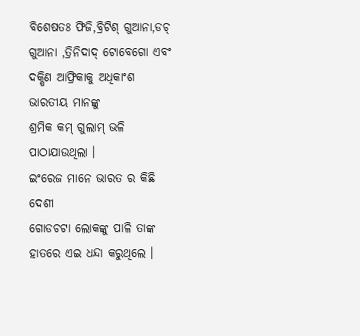ବିଶେଷତଃ ଫିଜି,ବ୍ରିଟିଶ୍ ଗୁଆନା,ଡଚ୍ ଗୁଆନା ,ତ୍ରିନିଦାଦ୍ ଟୋବେଗୋ ଏବଂ ଦକ୍ଷିଣ ଆଫ୍ରିକାକୁ ଅଧିକାଂଶ ଭାରତୀୟ ମାନଙ୍କୁ
ଶ୍ରମିକ କମ୍ ଗୁଲାମ୍ ଭଳି
ପାଠାଯାଉଥିଲା ।
ଇଂରେଜ ମାନେ ଭାରତ ର କିଛି ଦେଶୀ
ଗୋଡଚଟା ଲୋକଙ୍କୁ ପାଳି ତାଙ୍କ ହାତରେ ଏଇ ଧନ୍ଦା କରୁଥିଲେ ।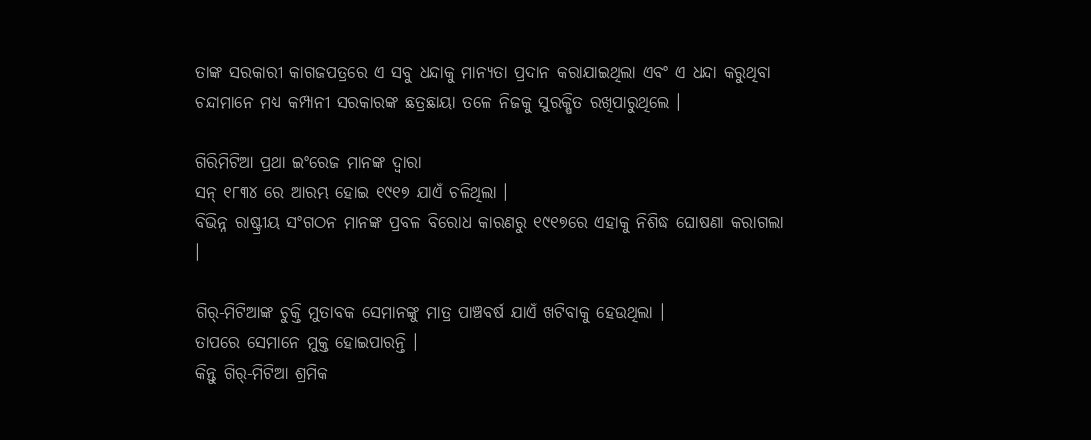ତାଙ୍କ ସରକାରୀ କାଗଜପତ୍ରରେ ଏ ସବୁ ଧନ୍ଦାକୁ ମାନ୍ଯତା ପ୍ରଦାନ କରାଯାଇଥିଲା ଏବଂ ଏ ଧନ୍ଦା କରୁଥିବା ଚନ୍ଦାମାନେ ମଧ୍ଯ କମ୍ପାନୀ ସରକାରଙ୍କ ଛତ୍ରଛାୟା ତଳେ ନିଜକୁ ସୁରକ୍ଷିତ ରଖିପାରୁଥିଲେ ।

ଗିରିମିଟିଆ ପ୍ରଥା ଇଂରେଜ ମାନଙ୍କ ଦ୍ବାରା
ସନ୍ ୧୮୩୪ ରେ ଆରମ୍ଭ ହୋଇ ୧୯୧୭ ଯାଏଁ ଚଳିଥିଲା ।
ବିଭିନ୍ନ ରାଷ୍ଟ୍ରୀୟ ସଂଗଠନ ମାନଙ୍କ ପ୍ରବଳ ବିରୋଧ କାରଣରୁ ୧୯୧୭ରେ ଏହାକୁ ନିଶିଦ୍ଧ ଘୋଷଣା କରାଗଲା ।

ଗିର୍-ମିଟିଆଙ୍କ ଚୁକ୍ତି ମୁତାବକ ସେମାନଙ୍କୁ ମାତ୍ର ପାଞ୍ଚବର୍ଷ ଯାଏଁ ଖଟିବାକୁ ହେଉଥିଲା ।
ତାପରେ ସେମାନେ ମୁକ୍ତ ହୋଇପାରନ୍ତି ।
କିନ୍ତୁ ଗିର୍-ମିଟିଆ ଶ୍ରମିକ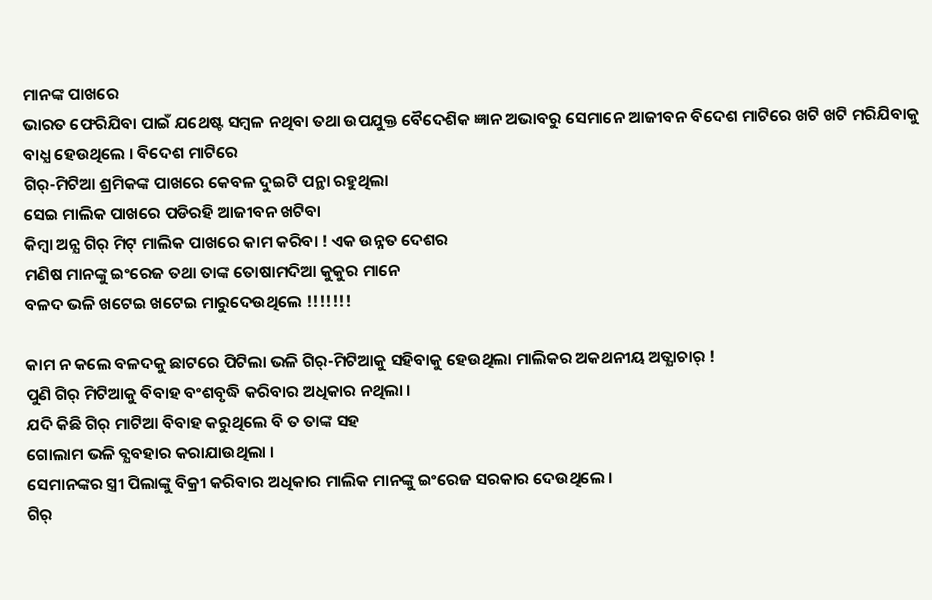ମାନଙ୍କ ପାଖରେ
ଭାରତ ଫେରିଯିବା ପାଇଁ ଯଥେଷ୍ଟ ସମ୍ବଳ ନଥିବା ତଥା ଉପଯୁକ୍ତ ବୈଦେଶିକ ଜ୍ଞାନ ଅଭାବରୁ ସେମାନେ ଆଜୀବନ ବିଦେଶ ମାଟିରେ ଖଟି ଖଟି ମରିଯିବାକୁ ବାଧ୍ଯ ହେଉଥିଲେ । ବିଦେଶ ମାଟିରେ
ଗିର୍-ମିଟିଆ ଶ୍ରମିକଙ୍କ ପାଖରେ କେବଳ ଦୁଇଟି ପନ୍ଥା ରହୁଥିଲା
ସେଇ ମାଲିକ ପାଖରେ ପଡିରହି ଆଜୀବନ ଖଟିବା
କିମ୍ବା ଅନ୍ଯ ଗିର୍ ମିଟ୍ ମାଲିକ ପାଖରେ କାମ କରିବା ! ଏକ ଉନ୍ନତ ଦେଶର
ମଣିଷ ମାନଙ୍କୁ ଇଂରେଜ ତଥା ତାଙ୍କ ତୋଷାମଦିଆ କୁକୁର ମାନେ
ବଳଦ ଭଳି ଖଟେଇ ଖଟେଇ ମାରୁଦେଉଥିଲେ !!!!!!!

କାମ ନ କଲେ ବଳଦକୁ ଛାଟରେ ପିଟିଲା ଭଳି ଗିର୍-ମିଟିଆକୁ ସହିବାକୁ ହେଉଥିଲା ମାଲିକର ଅକଥନୀୟ ଅତ୍ଯାଚାର୍ !
ପୁଣି ଗିର୍ ମିଟିଆକୁ ବିବାହ ବଂଶବୃଦ୍ଧି କରିବାର ଅଧିକାର ନଥିଲା ।
ଯଦି କିଛି ଗିର୍ ମାଟିଆ ବିବାହ କରୁଥିଲେ ବି ତ ତାଙ୍କ ସହ
ଗୋଲାମ ଭଳି ବ୍ଯବହାର କରାଯାଉଥିଲା ।
ସେମାନଙ୍କର ସ୍ତ୍ରୀ ପିଲାଙ୍କୁ ବିକ୍ରୀ କରିବାର ଅଧିକାର ମାଲିକ ମାନଙ୍କୁ ଇଂରେଜ ସରକାର ଦେଉଥିଲେ ।
ଗିର୍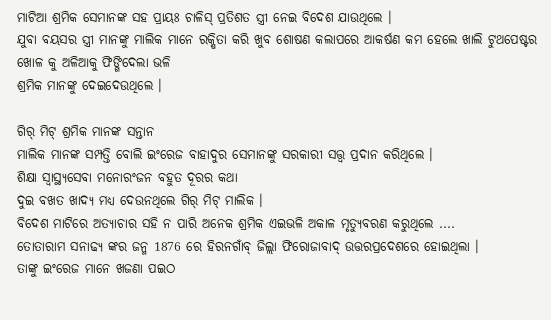ମାଟିଆ ଶ୍ରମିକ ସେମାନଙ୍କ ସହ ପ୍ରାୟଃ ଚାଳିସ୍ ପ୍ରତିଶତ ସ୍ତ୍ରୀ ନେଇ ବିଦେଶ ଯାଉଥିଲେ ।
ଯୁବା ବୟସର ସ୍ତ୍ରୀ ମାନଙ୍କୁ ମାଲିକ ମାନେ ରକ୍ଷିତା କରି ଖୁବ ଶୋଷଣ କଲାପରେ ଆକର୍ଷଣ କମ ହେଲେ ଖାଲି ଟୁଥପେଷ୍ଟର ଖୋଳ କୁ ଅଳିଆକୁ ଫିଙ୍ଗିଦେଲା ଭଳି
ଶ୍ରମିକ ମାନଙ୍କୁ ଦେଇଦେଉଥିଲେ ।

ଗିର୍ ମିଟ୍ ଶ୍ରମିକ ମାନଙ୍କ ସନ୍ତାନ
ମାଲିକ ମାନଙ୍କ ସମ୍ପତ୍ତି ବୋଲି ଇଂରେଜ ବାହାଦୁର ସେମାନଙ୍କୁ ସରକାରୀ ସତ୍ତ୍ବ ପ୍ରଦାନ କରିଥିଲେ ।
ଶିକ୍ଷା ସ୍ବାସ୍ଥ୍ୟସେବା ମନୋରଂଜନ ବହୁତ ଦୂରର କଥା
ଦୁଇ ବଖତ ଖାଦ୍ଯ ମଧ୍ଯ ଦେଉନଥିଲେ ଗିର୍ ମିଟ୍ ମାଲିକ ।
ବିଦେଶ ମାଟିରେ ଅତ୍ଯାଚାର ସହି ନ ପାରି ଅନେକ ଶ୍ରମିକ ଏଇଭଳି ଅକାଳ ମୃତ୍ଯୁବରଣ କରୁଥିଲେ ....
ତୋତାରାମ ସନାଢ୍ଯ ଙ୍କର ଜନ୍ମ 1876 ରେ ହିରନଗାଁବ୍ ଜିଲ୍ଲା ଫିରୋଜାବାଦ୍ ଉତ୍ତରପ୍ରଦେଶରେ ହୋଇଥିଲା ।
ତାଙ୍କୁ ଇଂରେଜ ମାନେ ଖଜଣା ପଇଠ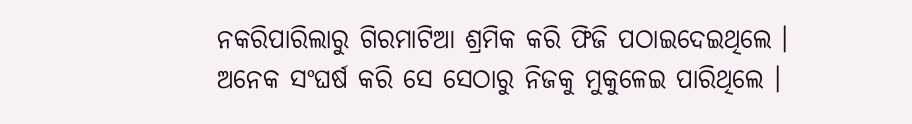ନକରିପାରିଲାରୁ ଗିରମାଟିଆ ଶ୍ରମିକ କରି ଫିଜି ପଠାଇଦେଇଥିଲେ ।
ଅନେକ ସଂଘର୍ଷ କରି ସେ ସେଠାରୁ ନିଜକୁ ମୁକୁଳେଇ ପାରିଥିଲେ ।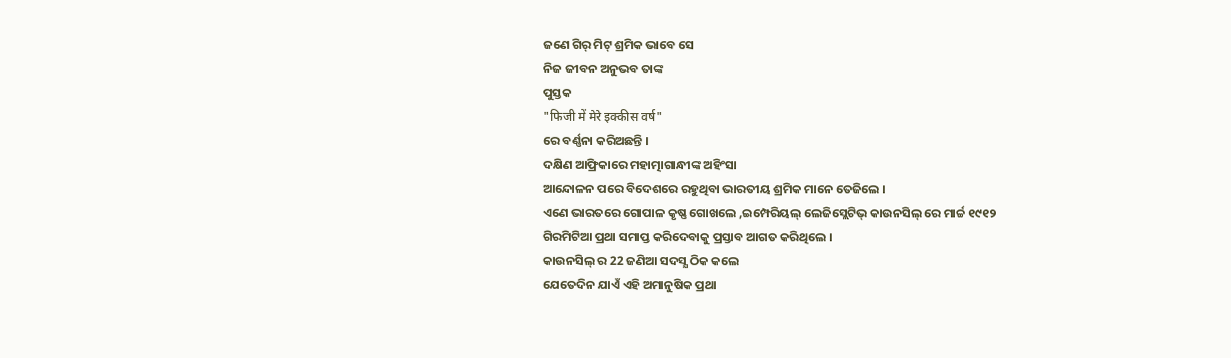ଜଣେ ଗିର୍ ମିଟ୍ ଶ୍ରମିକ ଭାବେ ସେ
ନିଜ ଜୀବନ ଅନୁଭବ ତାଙ୍କ
ପୁସ୍ତକ
"फिजी में मेरे इक्कीस वर्ष"
ରେ ବର୍ଣ୍ଣନା କରିଅଛନ୍ତି ।
ଦକ୍ଷିଣ ଆଫ୍ରିକାରେ ମହାତ୍ମାଗାନ୍ଧୀଙ୍କ ଅହିଂସା
ଆନ୍ଦୋଳନ ପରେ ବିଦେଶରେ ରହୁଥିବା ଭାରତୀୟ ଶ୍ରମିକ ମାନେ ତେଜିଲେ ।
ଏଣେ ଭାରତରେ ଗୋପାଳ କୃଷ୍ଣ ଗୋଖଲେ ,ଇମ୍ପେରିୟଲ୍ ଲେଜିସ୍ଲେଟିଭ୍ କାଉନସିଲ୍ ରେ ମାର୍ଚ୍ଚ ୧୯୧୨
ଗିରମିଟିଆ ପ୍ରଥା ସମାପ୍ତ କରିଦେବାକୁ ପ୍ରସ୍ତାବ ଆଗତ କରିଥିଲେ ।
କାଉନସିଲ୍ ର 22 ଜଣିଆ ସଦସ୍ଯ ଠିକ କଲେ
ଯେତେଦିନ ଯାଏଁ ଏହି ଅମାନୁଷିକ ପ୍ରଥା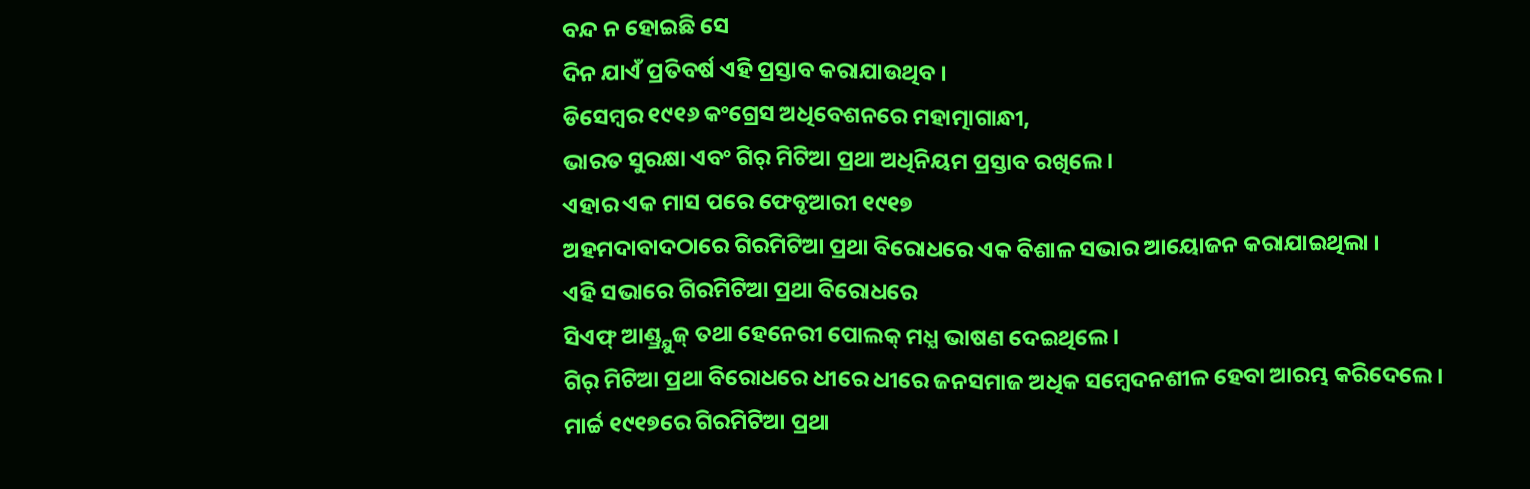ବନ୍ଦ ନ ହୋଇଛି ସେ
ଦିନ ଯାଏଁ ପ୍ରତିବର୍ଷ ଏହି ପ୍ରସ୍ତାବ କରାଯାଉଥିବ ।
ଡିସେମ୍ବର ୧୯୧୬ କଂଗ୍ରେସ ଅଧିବେଶନରେ ମହାତ୍ମାଗାନ୍ଧୀ,
ଭାରତ ସୁରକ୍ଷା ଏବଂ ଗିର୍ ମିଟିଆ ପ୍ରଥା ଅଧିନିୟମ ପ୍ରସ୍ତାବ ରଖିଲେ ।
ଏହାର ଏକ ମାସ ପରେ ଫେବୃଆରୀ ୧୯୧୭
ଅହମଦାବାଦଠାରେ ଗିରମିଟିଆ ପ୍ରଥା ବିରୋଧରେ ଏକ ବିଶାଳ ସଭାର ଆୟୋଜନ କରାଯାଇଥିଲା ।
ଏହି ସଭାରେ ଗିରମିଟିଆ ପ୍ରଥା ବିରୋଧରେ
ସିଏଫ୍ ଆଣ୍ଡ୍ର୍ଯୁଜ୍ ତଥା ହେନେରୀ ପୋଲକ୍ ମଧ୍ଯ ଭାଷଣ ଦେଇଥିଲେ ।
ଗିର୍ ମିଟିଆ ପ୍ରଥା ବିରୋଧରେ ଧୀରେ ଧୀରେ ଜନସମାଜ ଅଧିକ ସମ୍ବେଦନଶୀଳ ହେବା ଆରମ୍ଭ କରିଦେଲେ ।
ମାର୍ଚ୍ଚ ୧୯୧୭ରେ ଗିରମିଟିଆ ପ୍ରଥା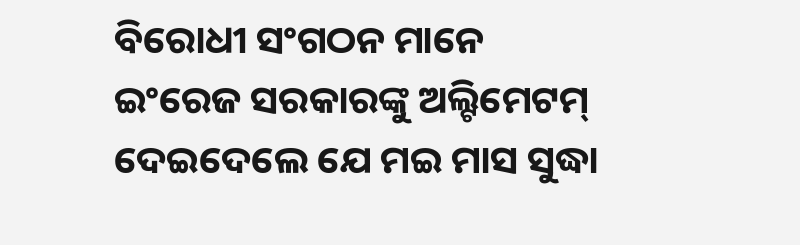ବିରୋଧୀ ସଂଗଠନ ମାନେ ଇଂରେଜ ସରକାରଙ୍କୁ ଅଲ୍ଟିମେଟମ୍ ଦେଇଦେଲେ ଯେ ମଇ ମାସ ସୁଦ୍ଧା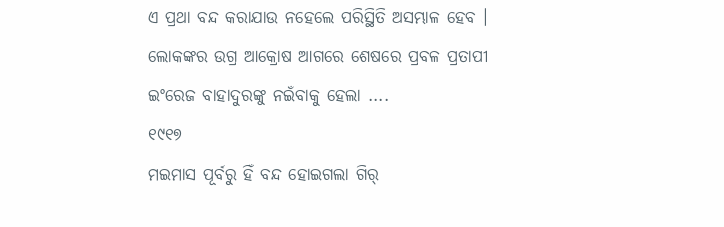ଏ ପ୍ରଥା ବନ୍ଦ କରାଯାଉ ନହେଲେ ପରିସ୍ଥିତି ଅସମ୍ଭାଳ ହେବ ।
ଲୋକଙ୍କର ଉଗ୍ର ଆକ୍ରୋଷ ଆଗରେ ଶେଷରେ ପ୍ରବଳ ପ୍ରତାପୀ ଇଂରେଜ ବାହାଦୁରଙ୍କୁ ନଇଁବାକୁ ହେଲା ....
୧୯୧୭
ମଇମାସ ପୂର୍ବରୁ ହିଁ ବନ୍ଦ ହୋଇଗଲା ଗିର୍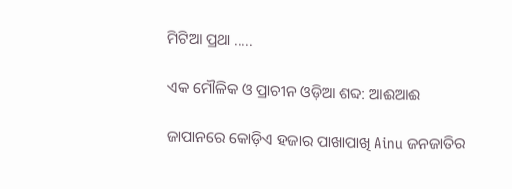ମିଟିଆ ପ୍ରଥା .....

ଏକ ମୌଳିକ ଓ ପ୍ରାଚୀନ ଓଡ଼ିଆ ଶବ୍ଦ: ଆଈଆଈ

ଜାପାନରେ କୋଡ଼ିଏ ହଜାର ପାଖାପାଖି Ainu ଜନଜାତିର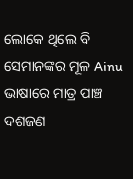ଲୋକେ ଥିଲେ ବି ସେମାନଙ୍କର ମୂଳ Ainu ଭାଷାରେ ମାତ୍ର ପାଞ୍ଚ ଦଶଜଣ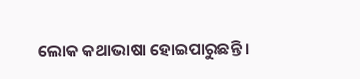ଲୋକ କଥାଭାଷା ହୋଇପାରୁଛନ୍ତି ।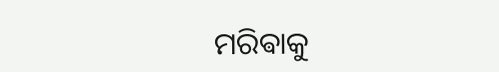ମରିଵାକୁ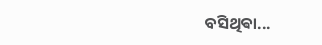ବସିଥିଵା...